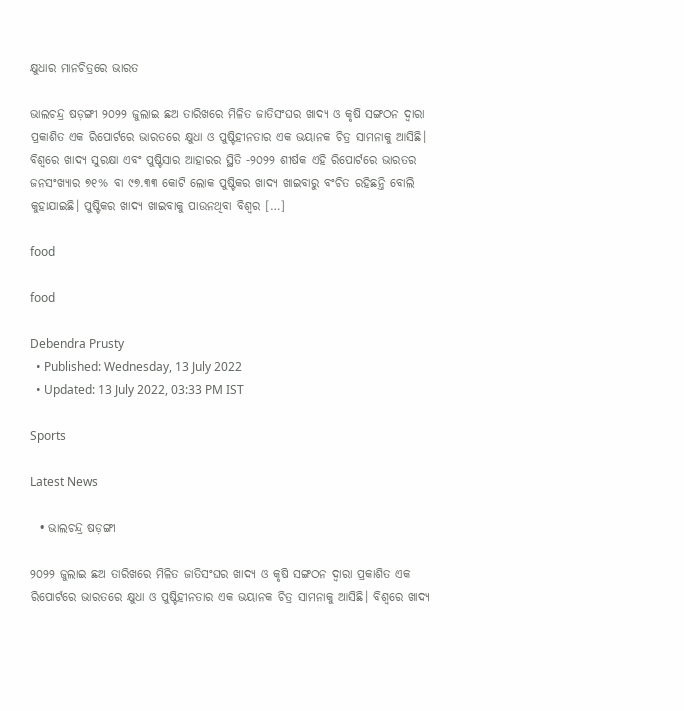କ୍ଷୁଧାର ମାନଚିତ୍ରରେ ଭାରତ

ଭାଲଚନ୍ଦ୍ର ଷଡ଼ଙ୍ଗୀ ୨୦୨୨ ଜୁଲାଇ ଛଅ ତାରିଖରେ ମିଳିତ ଜାତିସଂଘର ଖାଦ୍ୟ ଓ କୃଷି ସଙ୍ଗଠନ ଦ୍ୱାରା ପ୍ରକାଶିତ ଏକ ରିପୋର୍ଟରେ ଭାରତରେ କ୍ଷୁଧା ଓ ପୁଷ୍ଟିହୀନତାର ଏକ ଭୟାନକ ଚିତ୍ର ସାମନାକୁ ଆସିଛି। ବିଶ୍ୱରେ ଖାଦ୍ୟ ସୁରକ୍ଷା ଏବଂ ପୁଷ୍ଟିସାର ଆହାରର ସ୍ଥିତି -୨୦୨୨ ଶୀର୍ଷକ ଏହି ରିପୋର୍ଟରେ ଭାରତର ଜନସଂଖ୍ୟାର ୭୧% ବା ୯୭.୩୩ କୋଟି ଲୋକ ପୁଷ୍ଟିକର ଖାଦ୍ୟ ଖାଇବାରୁ ବଂଚିତ ରହିଛନ୍ତି ବୋଲି କୁହାଯାଇଛି। ପୁଷ୍ଟିକର ଖାଦ୍ୟ ଖାଇବାକୁ ପାଉନଥିବା ବିଶ୍ୱର […]

food

food

Debendra Prusty
  • Published: Wednesday, 13 July 2022
  • Updated: 13 July 2022, 03:33 PM IST

Sports

Latest News

  • ଭାଲଚନ୍ଦ୍ର ଷଡ଼ଙ୍ଗୀ

୨୦୨୨ ଜୁଲାଇ ଛଅ ତାରିଖରେ ମିଳିତ ଜାତିସଂଘର ଖାଦ୍ୟ ଓ କୃଷି ସଙ୍ଗଠନ ଦ୍ୱାରା ପ୍ରକାଶିତ ଏକ ରିପୋର୍ଟରେ ଭାରତରେ କ୍ଷୁଧା ଓ ପୁଷ୍ଟିହୀନତାର ଏକ ଭୟାନକ ଚିତ୍ର ସାମନାକୁ ଆସିଛି। ବିଶ୍ୱରେ ଖାଦ୍ୟ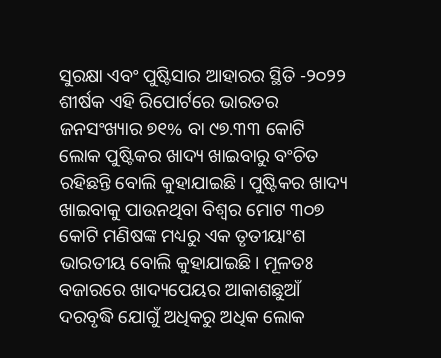ସୁରକ୍ଷା ଏବଂ ପୁଷ୍ଟିସାର ଆହାରର ସ୍ଥିତି -୨୦୨୨ ଶୀର୍ଷକ ଏହି ରିପୋର୍ଟରେ ଭାରତର ଜନସଂଖ୍ୟାର ୭୧% ବା ୯୭.୩୩ କୋଟି ଲୋକ ପୁଷ୍ଟିକର ଖାଦ୍ୟ ଖାଇବାରୁ ବଂଚିତ ରହିଛନ୍ତି ବୋଲି କୁହାଯାଇଛି। ପୁଷ୍ଟିକର ଖାଦ୍ୟ ଖାଇବାକୁ ପାଉନଥିବା ବିଶ୍ୱର ମୋଟ ୩୦୭ କୋଟି ମଣିଷଙ୍କ ମଧ୍ୟରୁ ଏକ ତୃତୀୟାଂଶ ଭାରତୀୟ ବୋଲି କୁହାଯାଇଛି। ମୂଳତଃ ବଜାରରେ ଖାଦ୍ୟପେୟର ଆକାଶଛୁଆଁ ଦରବୃଦ୍ଧି ଯୋଗୁଁ ଅଧିକରୁ ଅଧିକ ଲୋକ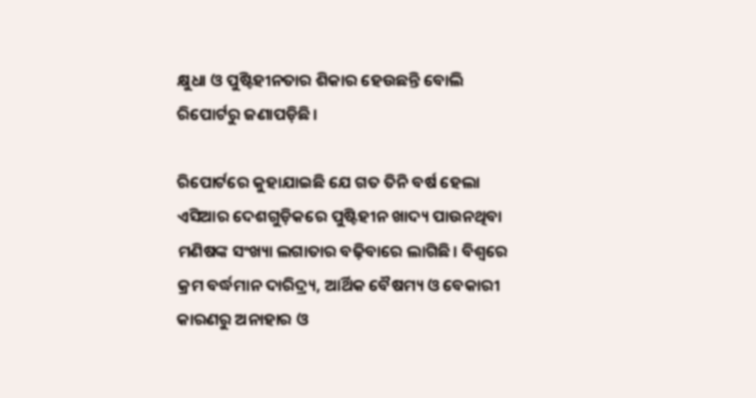କ୍ଷୁଧା ଓ ପୁଷ୍ଟିହୀନତାର ଶିକାର ହେଉଛନ୍ତି ବୋଲି ରିପୋର୍ଟରୁ ଜଣାପଡ଼ିଛି।

ରିପୋର୍ଟରେ କୁହାଯାଇଛି ଯେ ଗତ ତିନି ବର୍ଷ ହେଲା ଏସିଆର ଦେଶଗୁଡ଼ିକରେ ପୁଷ୍ଟିହୀନ ଖାଦ୍ୟ ପାଉନଥିବା ମଣିଷଙ୍କ ସଂଖ୍ୟା ଲଗାତାର ବଢ଼ିବାରେ ଲାଗିଛି। ବିଶ୍ୱରେ କ୍ରମ ବର୍ଦ୍ଧମାନ ଦାରିଦ୍ର‌୍ୟ, ଆର୍ଥିକ ବୈଷମ୍ୟ ଓ ବେକାରୀ କାରଣରୁ ଅନାହାର ଓ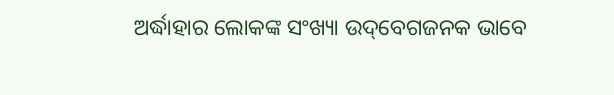ଅର୍ଦ୍ଧାହାର ଲୋକଙ୍କ ସଂଖ୍ୟା ଉଦ୍‌ବେଗଜନକ ଭାବେ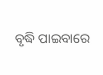ବୃଦ୍ଧି ପାଇବାରେ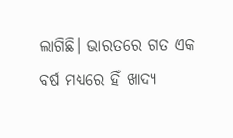ଲାଗିଛି। ଭାରତରେ ଗତ ଏକ ବର୍ଷ ମଧ୍ୟରେ ହିଁ ଖାଦ୍ୟ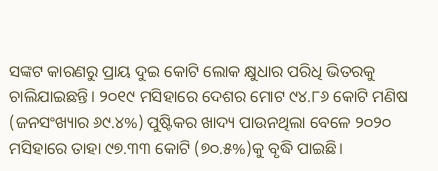ସଙ୍କଟ କାରଣରୁ ପ୍ରାୟ ଦୁଇ କୋଟି ଲୋକ କ୍ଷୁଧାର ପରିଧି ଭିତରକୁ ଚାଲିଯାଇଛନ୍ତି। ୨୦୧୯ ମସିହାରେ ଦେଶର ମୋଟ ୯୪.୮୬ କୋଟି ମଣିଷ (ଜନସଂଖ୍ୟାର ୬୯.୪%) ପୁଷ୍ଟିକର ଖାଦ୍ୟ ପାଉନଥିଲା ବେଳେ ୨୦୨୦ ମସିହାରେ ତାହା ୯୭.୩୩ କୋଟି (୭୦.୫%)କୁ ବୃଦ୍ଧି ପାଇଛି।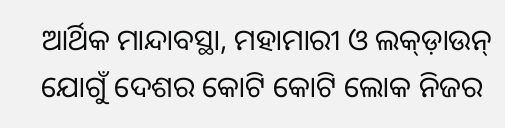ଆର୍ଥିକ ମାନ୍ଦାବସ୍ଥା, ମହାମାରୀ ଓ ଲକ୍‌ଡ଼ାଉନ୍ ଯୋଗୁଁ ଦେଶର କୋଟି କୋଟି ଲୋକ ନିଜର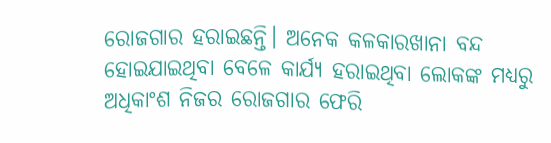ରୋଜଗାର ହରାଇଛନ୍ତି। ଅନେକ କଳକାରଖାନା ବନ୍ଦ ହୋଇଯାଇଥିବା ବେଳେ କାର୍ଯ୍ୟ ହରାଇଥିବା ଲୋକଙ୍କ ମଧ୍ୟରୁ ଅଧିକାଂଶ ନିଜର ରୋଜଗାର ଫେରି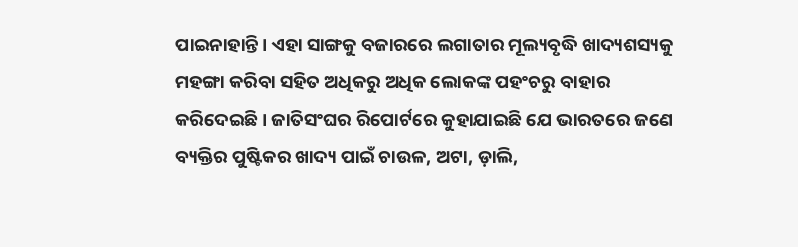ପାଇନାହାନ୍ତି। ଏହା ସାଙ୍ଗକୁ ବଜାରରେ ଲଗାତାର ମୂଲ୍ୟବୃଦ୍ଧି ଖାଦ୍ୟଶସ୍ୟକୁ ମହଙ୍ଗା କରିବା ସହିତ ଅଧିକରୁ ଅଧିକ ଲୋକଙ୍କ ପହଂଚରୁ ବାହାର କରିଦେଇଛି। ଜାତିସଂଘର ରିପୋର୍ଟରେ କୁହାଯାଇଛି ଯେ ଭାରତରେ ଜଣେ ବ୍ୟକ୍ତିର ପୁଷ୍ଟିକର ଖାଦ୍ୟ ପାଇଁ ଚାଉଳ, ଅଟା, ଡ଼ାଲି,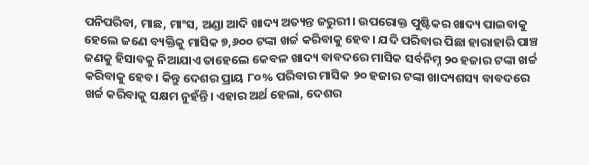ପନିପରିବା, ମାଛ, ମାଂସ, ଅଣ୍ଡା ଆଦି ଖାଦ୍ୟ ଅତ୍ୟନ୍ତ ଜରୁରୀ। ଉପରୋକ୍ତ ପୁଷ୍ଟିକର ଖାଦ୍ୟ ପାଇବାକୁ ହେଲେ ଜଣେ ବ୍ୟକ୍ତିକୁ ମାସିକ ୭,୬୦୦ ଟଙ୍କା ଖର୍ଚ୍ଚ କରିବାକୁ ହେବ। ଯଦି ପରିବାର ପିଛା ହାରାହାରି ପାଞ୍ଚ ଜଣକୁ ହିସାବକୁ ନିଆଯାଏ ତାହେଲେ କେବଳ ଖାଦ୍ୟ ବାବଦରେ ମାସିକ ସର୍ବନିମ୍ନ ୨୦ ହଜାର ଟଙ୍କା ଖର୍ଚ୍ଚ କରିବାକୁ ହେବ। କିନ୍ତୁ ଦେଶର ପ୍ରାୟ ୮୦% ପରିବାର ମାସିକ ୨୦ ହଜାର ଟଙ୍କା ଖାଦ୍ୟଶସ୍ୟ ବାବଦରେ ଖର୍ଚ୍ଚ କରିବାକୁ ସକ୍ଷମ ନୁହଁନ୍ତି। ଏହାର ଅର୍ଥ ହେଲା, ଦେଶର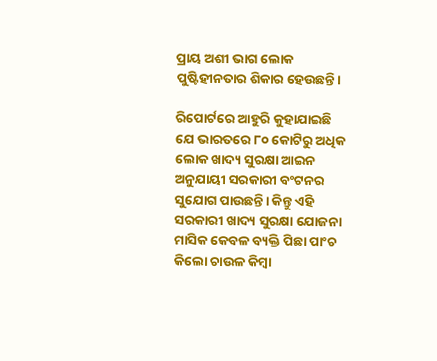ପ୍ରାୟ ଅଶୀ ଭାଗ ଲୋକ ପୁଷ୍ଟିହୀନତାର ଶିକାର ହେଉଛନ୍ତି।

ରିପୋର୍ଟରେ ଆହୁରି କୁହାଯାଇଛି ଯେ ଭାରତରେ ୮୦ କୋଟିରୁ ଅଧିକ ଲୋକ ଖାଦ୍ୟ ସୁରକ୍ଷା ଆଇନ ଅନୁଯାୟୀ ସରକାରୀ ବଂଟନର ସୁଯୋଗ ପାଉଛନ୍ତି। କିନ୍ତୁ ଏହି ସରକାରୀ ଖାଦ୍ୟ ସୁରକ୍ଷା ଯୋଜନା ମାସିକ କେବଳ ବ୍ୟକ୍ତି ପିଛା ପାଂଚ କିଲୋ ଚାଉଳ କିମ୍ବା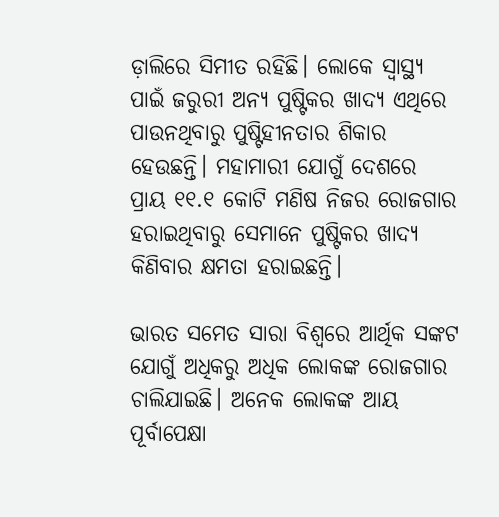ଡ଼ାଲିରେ ସିମୀତ ରହିଛି। ଲୋକେ ସ୍ୱାସ୍ଥ୍ୟ ପାଇଁ ଜରୁରୀ ଅନ୍ୟ ପୁଷ୍ଟିକର ଖାଦ୍ୟ ଏଥିରେ ପାଉନଥିବାରୁ ପୁଷ୍ଟିହୀନତାର ଶିକାର ହେଉଛନ୍ତି। ମହାମାରୀ ଯୋଗୁଁ ଦେଶରେ ପ୍ରାୟ ୧୧.୧ କୋଟି ମଣିଷ ନିଜର ରୋଜଗାର ହରାଇଥିବାରୁ ସେମାନେ ପୁଷ୍ଟିକର ଖାଦ୍ୟ କିଣିବାର କ୍ଷମତା ହରାଇଛନ୍ତି।

ଭାରତ ସମେତ ସାରା ବିଶ୍ୱରେ ଆର୍ଥିକ ସଙ୍କଟ ଯୋଗୁଁ ଅଧିକରୁ ଅଧିକ ଲୋକଙ୍କ ରୋଜଗାର ଚାଲିଯାଇଛି। ଅନେକ ଲୋକଙ୍କ ଆୟ ପୂର୍ବାପେକ୍ଷା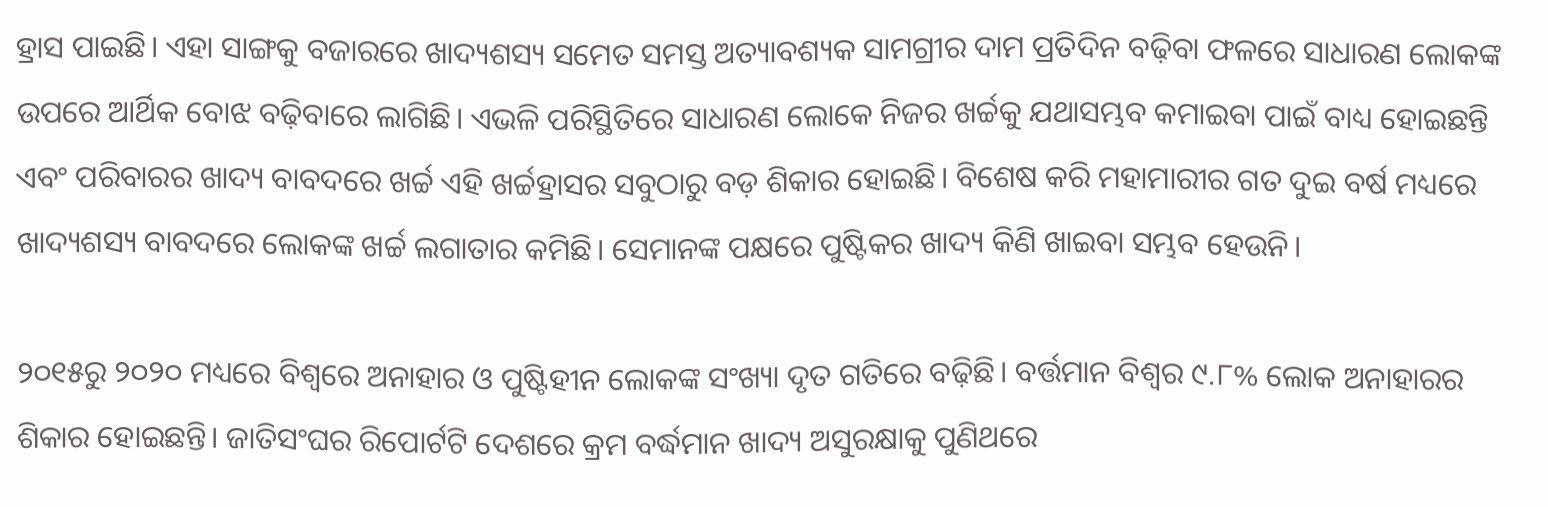ହ୍ରାସ ପାଇଛି। ଏହା ସାଙ୍ଗକୁ ବଜାରରେ ଖାଦ୍ୟଶସ୍ୟ ସମେତ ସମସ୍ତ ଅତ୍ୟାବଶ୍ୟକ ସାମଗ୍ରୀର ଦାମ ପ୍ରତିଦିନ ବଢ଼ିବା ଫଳରେ ସାଧାରଣ ଲୋକଙ୍କ ଉପରେ ଆର୍ଥିକ ବୋଝ ବଢ଼ିବାରେ ଲାଗିଛି। ଏଭଳି ପରିସ୍ଥିତିରେ ସାଧାରଣ ଲୋକେ ନିଜର ଖର୍ଚ୍ଚକୁ ଯଥାସମ୍ଭବ କମାଇବା ପାଇଁ ବାଧ୍ୟ ହୋଇଛନ୍ତି ଏବଂ ପରିବାରର ଖାଦ୍ୟ ବାବଦରେ ଖର୍ଚ୍ଚ ଏହି ଖର୍ଚ୍ଚହ୍ରାସର ସବୁଠାରୁ ବଡ଼ ଶିକାର ହୋଇଛି। ବିଶେଷ କରି ମହାମାରୀର ଗତ ଦୁଇ ବର୍ଷ ମଧ୍ୟରେ ଖାଦ୍ୟଶସ୍ୟ ବାବଦରେ ଲୋକଙ୍କ ଖର୍ଚ୍ଚ ଲଗାତାର କମିଛି। ସେମାନଙ୍କ ପକ୍ଷରେ ପୁଷ୍ଟିକର ଖାଦ୍ୟ କିଣି ଖାଇବା ସମ୍ଭବ ହେଉନି।

୨୦୧୫ରୁ ୨୦୨୦ ମଧ୍ୟରେ ବିଶ୍ୱରେ ଅନାହାର ଓ ପୁଷ୍ଟିହୀନ ଲୋକଙ୍କ ସଂଖ୍ୟା ଦୃତ ଗତିରେ ବଢ଼ିଛି। ବର୍ତ୍ତମାନ ବିଶ୍ୱର ୯.୮% ଲୋକ ଅନାହାରର ଶିକାର ହୋଇଛନ୍ତି। ଜାତିସଂଘର ରିପୋର୍ଟଟି ଦେଶରେ କ୍ରମ ବର୍ଦ୍ଧମାନ ଖାଦ୍ୟ ଅସୁରକ୍ଷାକୁ ପୁଣିଥରେ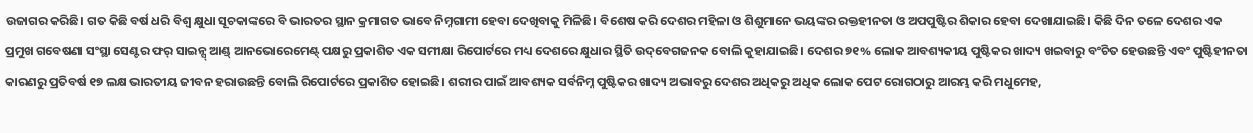ଉଜାଗର କରିଛି। ଗତ କିଛି ବର୍ଷ ଧରି ବିଶ୍ୱ କ୍ଷୁଧା ସୂଚକାଙ୍କରେ ବି ଭାରତର ସ୍ଥାନ କ୍ରମାଗତ ଭାବେ ନିମ୍ନଗାମୀ ହେବା ଦେଖିବାକୁ ମିଳିଛି। ବିଶେଷ କରି ଦେଶର ମହିଳା ଓ ଶିଶୁମାନେ ଭୟଙ୍କର ରକ୍ତହୀନତା ଓ ଅପପୁଷ୍ଟିର ଶିକାର ହେବା ଦେଖାଯାଇଛି। କିଛି ଦିନ ତଳେ ଦେଶର ଏକ ପ୍ରମୁଖ ଗବେଷଣା ସଂସ୍ଥା ସେଣ୍ଟର ଫର୍ ସାଇନ୍ସ୍ ଆଣ୍ଡ୍ ଆନଭୋରେମେଣ୍ଟ୍ ପକ୍ଷରୁ ପ୍ରକାଶିତ ଏକ ସମୀକ୍ଷା ରିପୋର୍ଟରେ ମଧ୍ୟ ଦେଶରେ କ୍ଷୁଧାର ସ୍ଥିତି ଉଦ୍‌ବେଗଜନକ ବୋଲି କୁହାଯାଇଛି। ଦେଶର ୭୧% ଲୋକ ଆବଶ୍ୟକୀୟ ପୁଷ୍ଟିକର ଖାଦ୍ୟ ଖଇବାରୁ ବଂଚିତ ହେଉଛନ୍ତି ଏବଂ ପୁଷ୍ଟିହୀନତା କାରଣରୁ ପ୍ରତିବର୍ଷ ୧୭ ଲକ୍ଷ ଭାରତୀୟ ଜୀବନ ହରାଉଛନ୍ତି ବୋଲି ରିପୋର୍ଟରେ ପ୍ରକାଶିତ ହୋଇଛି। ଶରୀର ପାଇଁ ଆବଶ୍ୟକ ସର୍ବନିମ୍ନ ପୁଷ୍ଟିକର ଖାଦ୍ୟ ଅଭାବରୁ ଦେଶର ଅଧିକରୁ ଅଧିକ ଲୋକ ପେଟ ରୋଗଠାରୁ ଆରମ୍ଭ କରି ମଧୁମେହ,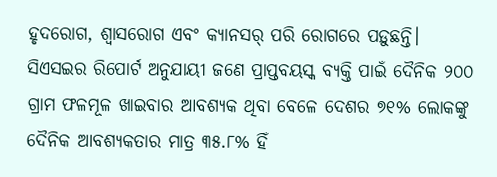ହୃଦରୋଗ, ଶ୍ୱାସରୋଗ ଏବଂ କ୍ୟାନସର୍ ପରି ରୋଗରେ ପଡ଼ୁଛନ୍ତି। ସିଏସଇର ରିପୋର୍ଟ ଅନୁଯାୟୀ ଜଣେ ପ୍ରାପ୍ତବୟସ୍କ ବ୍ୟକ୍ତି ପାଇଁ ଦୈନିକ ୨୦୦ ଗ୍ରାମ ଫଳମୂଳ ଖାଇବାର ଆବଶ୍ୟକ ଥିବା ବେଳେ ଦେଶର ୭୧% ଲୋକଙ୍କୁ ଦୈନିକ ଆବଶ୍ୟକତାର ମାତ୍ର ୩୫.୮% ହିଁ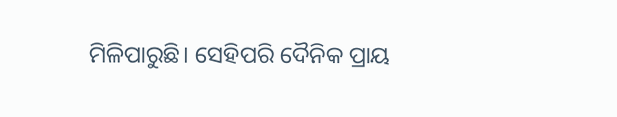ମିଳିପାରୁଛି। ସେହିପରି ଦୈନିକ ପ୍ରାୟ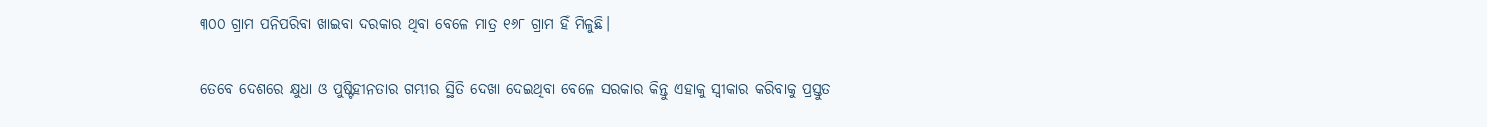୩୦୦ ଗ୍ରାମ ପନିପରିବା ଖାଇବା ଦରକାର ଥିବା ବେଳେ ମାତ୍ର ୧୬୮ ଗ୍ରାମ ହିଁ ମିଳୁଛି।

ତେବେ ଦେଶରେ କ୍ଷୁଧା ଓ ପୁଷ୍ଟିହୀନତାର ଗମ୍ଭୀର ସ୍ଥିତି ଦେଖା ଦେଇଥିବା ବେଳେ ସରକାର କିନ୍ତୁ ଏହାକୁ ସ୍ୱୀକାର କରିବାକୁ ପ୍ରସ୍ତୁତ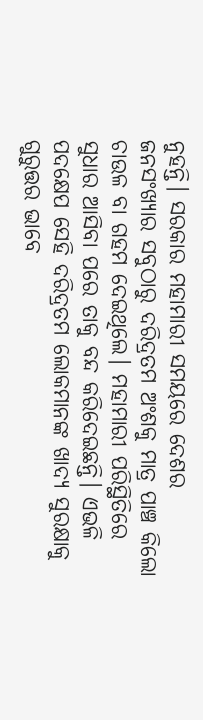ନୁହନ୍ତି। ସରକାର ମହାମାରୀ ସମୟରେ ଦେଶର ଜନସଂଖ୍ୟାର ସବୁଠାରୁ ଦରିଦ୍ରତମ ଅଂଶକୁ ମାତ୍ର ପାଞ୍ଚ କିଲୋ ଚାଉଳ ବା ଗହମ ଦେଇଥିଲେ। ମହାମାରୀ ପରିସ୍ଥିତିରେ ସୁଧାର ଆସିବା ପରେ ତାକୁ ବନ୍ଦ କରିଦେଇଛନ୍ତି। ଏଭଳି ପଦକ୍ଷେପ ସେହି ଦରିଦ୍ରତମ ଲୋକମାନଙ୍କ ଖାଦ୍ୟ ସୁରକ୍ଷାକୁ ଗୁରୁତ୍ତର ଭାବେ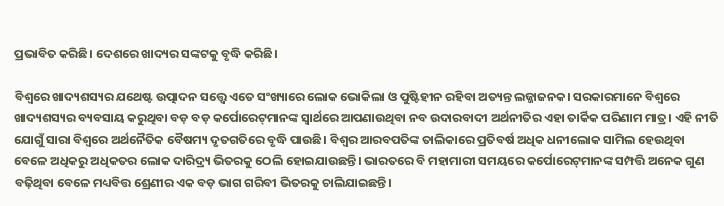ପ୍ରଭାବିତ କରିଛି। ଦେଶରେ ଖାଦ୍ୟର ସଙ୍କଟକୁ ବୃଦ୍ଧି କରିଛି।

ବିଶ୍ୱରେ ଖାଦ୍ୟଶସ୍ୟର ଯଥେଷ୍ଟ ଉତ୍ପାଦନ ସତ୍ତ୍ୱେ ଏତେ ସଂଖ୍ୟାରେ ଲୋକ ଭୋକିଲା ଓ ପୁଷ୍ଟିହୀନ ରହିବା ଅତ୍ୟନ୍ତ ଲଜ୍ଜାଜନକ। ସରକାରମାନେ ବିଶ୍ୱରେ ଖାଦ୍ୟଶସ୍ୟର ବ୍ୟବସାୟ କରୁଥିବା ବଡ଼ ବଡ଼ କର୍ପୋରେଟ୍‌ମାନଙ୍କ ସ୍ୱାର୍ଥରେ ଆପଣାଉଥିବା ନବ ଉଦାରବାଦୀ ଅର୍ଥନୀତିର ଏହା ତାର୍କିକ ପରିଣାମ ମାତ୍ର। ଏହି ନୀତି ଯୋଗୁଁ ସାରା ବିଶ୍ୱରେ ଅର୍ଥନୈତିକ ବୈଷମ୍ୟ ଦୃତଗତିରେ ବୃଦ୍ଧି ପାଉଛି। ବିଶ୍ୱର ଆରବପତିଙ୍କ ତାଲିକାରେ ପ୍ରତିବର୍ଷ ଅଧିକ ଧନୀଲୋକ ସାମିଲ ହେଉଥିବା ବେଳେ ଅଧିକରୁ ଅଧିକତର ଲୋକ ଦାରିଦ୍ର‌୍ୟ ଭିତରକୁ ଠେଲି ହୋଇଯାଉଛନ୍ତି। ଭାରତରେ ବି ମହାମାରୀ ସମୟରେ କର୍ପୋରେଟ୍‌ମାନଙ୍କ ସମ୍ପତ୍ତି ଅନେକ ଗୁଣ ବଢ଼ିଥିବା ବେଳେ ମଧ୍ୟବିତ୍ତ ଶ୍ରେଣୀର ଏକ ବଡ଼ ଭାଗ ଗରିବୀ ଭିତରକୁ ଚାଲିଯାଇଛନ୍ତି।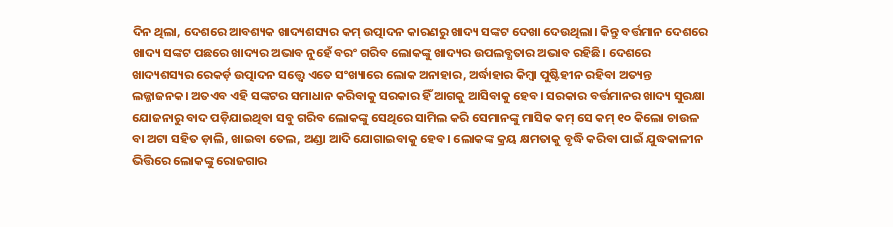ଦିନ ଥିଲା, ଦେଶରେ ଆବଶ୍ୟକ ଖାଦ୍ୟଶସ୍ୟର କମ୍ ଉତ୍ପାଦନ କାରଣରୁ ଖାଦ୍ୟ ସଙ୍କଟ ଦେଖା ଦେଉଥିଲା। କିନ୍ତୁ ବର୍ତ୍ତମାନ ଦେଶରେ ଖାଦ୍ୟ ସଙ୍କଟ ପଛରେ ଖାଦ୍ୟର ଅଭାବ ନୁହେଁ ବରଂ ଗରିବ ଲୋକଙ୍କୁ ଖାଦ୍ୟର ଉପଲବ୍ଧତାର ଅଭାବ ରହିଛି। ଦେଶରେ ଖାଦ୍ୟଶସ୍ୟର ରେକର୍ଡ଼ ଉତ୍ପାଦନ ସତ୍ତ୍ୱେ ଏତେ ସଂଖ୍ୟାରେ ଲୋକ ଅନାହାର, ଅର୍ଦ୍ଧାହାର କିମ୍ବା ପୁଷ୍ଟିହୀନ ରହିବା ଅତ୍ୟନ୍ତ ଲଜ୍ଜାଜନକ। ଅତଏବ ଏହି ସଙ୍କଟର ସମାଧାନ କରିବାକୁ ସରକାର ହିଁ ଆଗକୁ ଆସିବାକୁ ହେବ। ସରକାର ବର୍ତ୍ତମାନର ଖାଦ୍ୟ ସୁରକ୍ଷା ଯୋଜନାରୁ ବାଦ ପଡ଼ିଯାଇଥିବା ସବୁ ଗରିବ ଲୋକଙ୍କୁ ସେଥିରେ ସାମିଲ କରି ସେମାନଙ୍କୁ ମାସିକ କମ୍ ସେ କମ୍ ୧୦ କିଲୋ ଚାଉଳ ବା ଅଟା ସହିତ ଡ଼ାଲି, ଖାଇବା ତେଲ, ଅଣ୍ଡା ଆଦି ଯୋଗାଇବାକୁ ହେବ। ଲୋକଙ୍କ କ୍ରୟ କ୍ଷମତାକୁ ବୃଦ୍ଧି କରିବା ପାଇଁ ଯୁଦ୍ଧକାଳୀନ ଭିତ୍ତିରେ ଲୋକଙ୍କୁ ରୋଜଗାର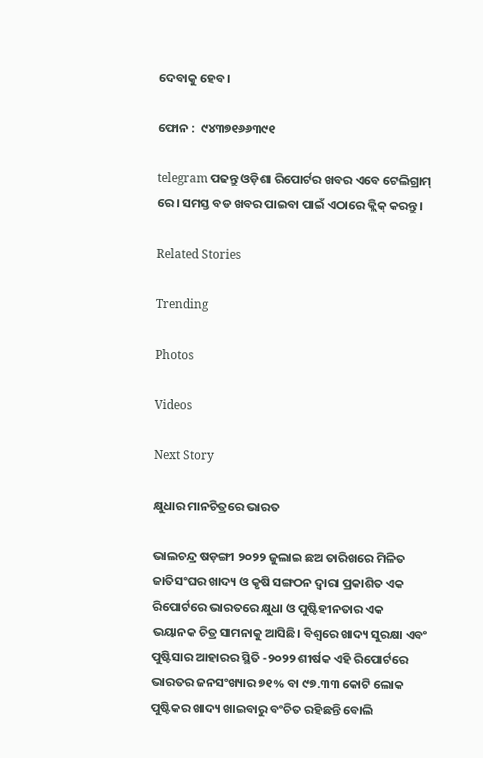ଦେବାକୁ ହେବ।

ଫୋନ :  ୯୪୩୭୧୬୬୩୯୧

telegram ପଢନ୍ତୁ ଓଡ଼ିଶା ରିପୋର୍ଟର ଖବର ଏବେ ଟେଲିଗ୍ରାମ୍ ରେ। ସମସ୍ତ ବଡ ଖବର ପାଇବା ପାଇଁ ଏଠାରେ କ୍ଲିକ୍ କରନ୍ତୁ।

Related Stories

Trending

Photos

Videos

Next Story

କ୍ଷୁଧାର ମାନଚିତ୍ରରେ ଭାରତ

ଭାଲଚନ୍ଦ୍ର ଷଡ଼ଙ୍ଗୀ ୨୦୨୨ ଜୁଲାଇ ଛଅ ତାରିଖରେ ମିଳିତ ଜାତିସଂଘର ଖାଦ୍ୟ ଓ କୃଷି ସଙ୍ଗଠନ ଦ୍ୱାରା ପ୍ରକାଶିତ ଏକ ରିପୋର୍ଟରେ ଭାରତରେ କ୍ଷୁଧା ଓ ପୁଷ୍ଟିହୀନତାର ଏକ ଭୟାନକ ଚିତ୍ର ସାମନାକୁ ଆସିଛି। ବିଶ୍ୱରେ ଖାଦ୍ୟ ସୁରକ୍ଷା ଏବଂ ପୁଷ୍ଟିସାର ଆହାରର ସ୍ଥିତି -୨୦୨୨ ଶୀର୍ଷକ ଏହି ରିପୋର୍ଟରେ ଭାରତର ଜନସଂଖ୍ୟାର ୭୧% ବା ୯୭.୩୩ କୋଟି ଲୋକ ପୁଷ୍ଟିକର ଖାଦ୍ୟ ଖାଇବାରୁ ବଂଚିତ ରହିଛନ୍ତି ବୋଲି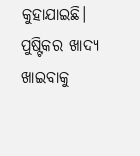କୁହାଯାଇଛି। ପୁଷ୍ଟିକର ଖାଦ୍ୟ ଖାଇବାକୁ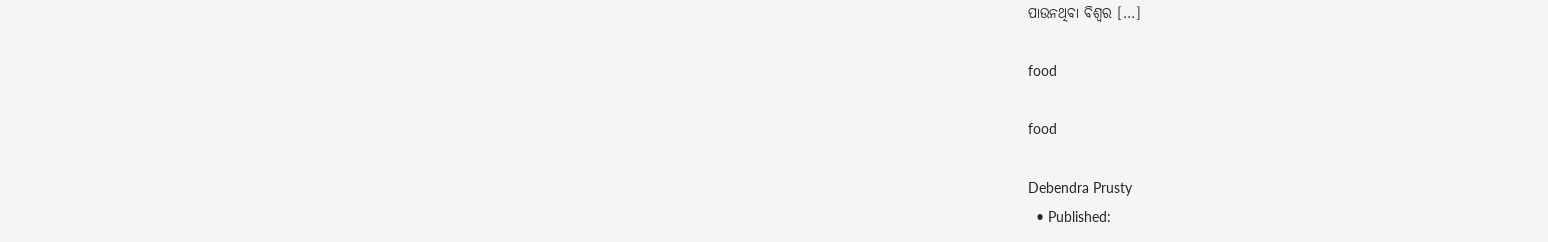ପାଉନଥିବା ବିଶ୍ୱର […]

food

food

Debendra Prusty
  • Published: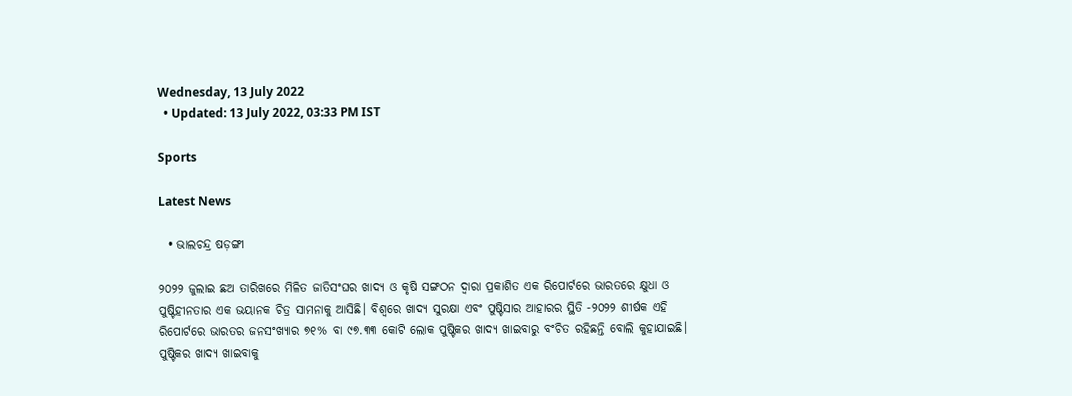Wednesday, 13 July 2022
  • Updated: 13 July 2022, 03:33 PM IST

Sports

Latest News

  • ଭାଲଚନ୍ଦ୍ର ଷଡ଼ଙ୍ଗୀ

୨୦୨୨ ଜୁଲାଇ ଛଅ ତାରିଖରେ ମିଳିତ ଜାତିସଂଘର ଖାଦ୍ୟ ଓ କୃଷି ସଙ୍ଗଠନ ଦ୍ୱାରା ପ୍ରକାଶିତ ଏକ ରିପୋର୍ଟରେ ଭାରତରେ କ୍ଷୁଧା ଓ ପୁଷ୍ଟିହୀନତାର ଏକ ଭୟାନକ ଚିତ୍ର ସାମନାକୁ ଆସିଛି। ବିଶ୍ୱରେ ଖାଦ୍ୟ ସୁରକ୍ଷା ଏବଂ ପୁଷ୍ଟିସାର ଆହାରର ସ୍ଥିତି -୨୦୨୨ ଶୀର୍ଷକ ଏହି ରିପୋର୍ଟରେ ଭାରତର ଜନସଂଖ୍ୟାର ୭୧% ବା ୯୭.୩୩ କୋଟି ଲୋକ ପୁଷ୍ଟିକର ଖାଦ୍ୟ ଖାଇବାରୁ ବଂଚିତ ରହିଛନ୍ତି ବୋଲି କୁହାଯାଇଛି। ପୁଷ୍ଟିକର ଖାଦ୍ୟ ଖାଇବାକୁ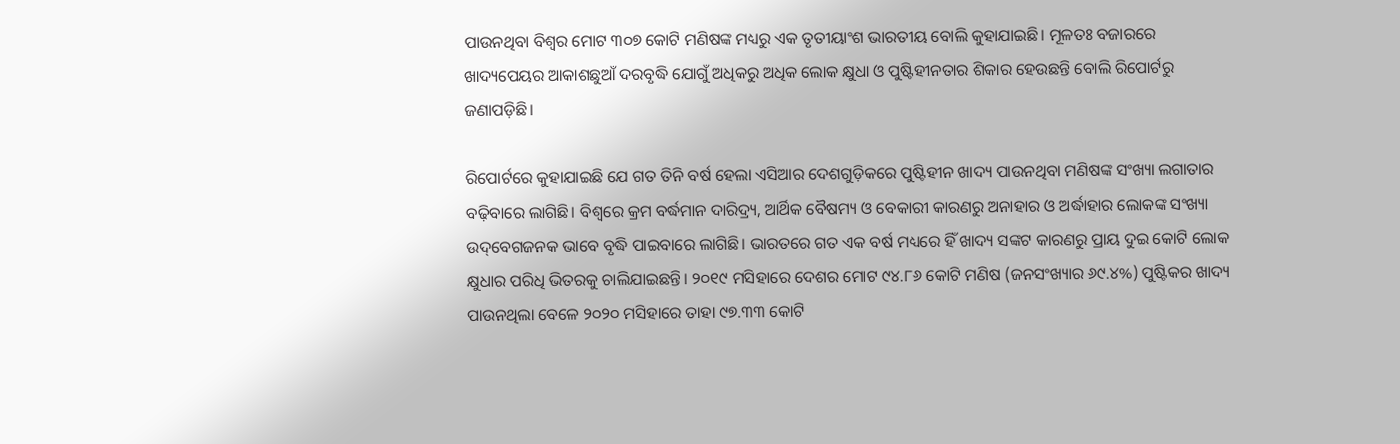ପାଉନଥିବା ବିଶ୍ୱର ମୋଟ ୩୦୭ କୋଟି ମଣିଷଙ୍କ ମଧ୍ୟରୁ ଏକ ତୃତୀୟାଂଶ ଭାରତୀୟ ବୋଲି କୁହାଯାଇଛି। ମୂଳତଃ ବଜାରରେ ଖାଦ୍ୟପେୟର ଆକାଶଛୁଆଁ ଦରବୃଦ୍ଧି ଯୋଗୁଁ ଅଧିକରୁ ଅଧିକ ଲୋକ କ୍ଷୁଧା ଓ ପୁଷ୍ଟିହୀନତାର ଶିକାର ହେଉଛନ୍ତି ବୋଲି ରିପୋର୍ଟରୁ ଜଣାପଡ଼ିଛି।

ରିପୋର୍ଟରେ କୁହାଯାଇଛି ଯେ ଗତ ତିନି ବର୍ଷ ହେଲା ଏସିଆର ଦେଶଗୁଡ଼ିକରେ ପୁଷ୍ଟିହୀନ ଖାଦ୍ୟ ପାଉନଥିବା ମଣିଷଙ୍କ ସଂଖ୍ୟା ଲଗାତାର ବଢ଼ିବାରେ ଲାଗିଛି। ବିଶ୍ୱରେ କ୍ରମ ବର୍ଦ୍ଧମାନ ଦାରିଦ୍ର‌୍ୟ, ଆର୍ଥିକ ବୈଷମ୍ୟ ଓ ବେକାରୀ କାରଣରୁ ଅନାହାର ଓ ଅର୍ଦ୍ଧାହାର ଲୋକଙ୍କ ସଂଖ୍ୟା ଉଦ୍‌ବେଗଜନକ ଭାବେ ବୃଦ୍ଧି ପାଇବାରେ ଲାଗିଛି। ଭାରତରେ ଗତ ଏକ ବର୍ଷ ମଧ୍ୟରେ ହିଁ ଖାଦ୍ୟ ସଙ୍କଟ କାରଣରୁ ପ୍ରାୟ ଦୁଇ କୋଟି ଲୋକ କ୍ଷୁଧାର ପରିଧି ଭିତରକୁ ଚାଲିଯାଇଛନ୍ତି। ୨୦୧୯ ମସିହାରେ ଦେଶର ମୋଟ ୯୪.୮୬ କୋଟି ମଣିଷ (ଜନସଂଖ୍ୟାର ୬୯.୪%) ପୁଷ୍ଟିକର ଖାଦ୍ୟ ପାଉନଥିଲା ବେଳେ ୨୦୨୦ ମସିହାରେ ତାହା ୯୭.୩୩ କୋଟି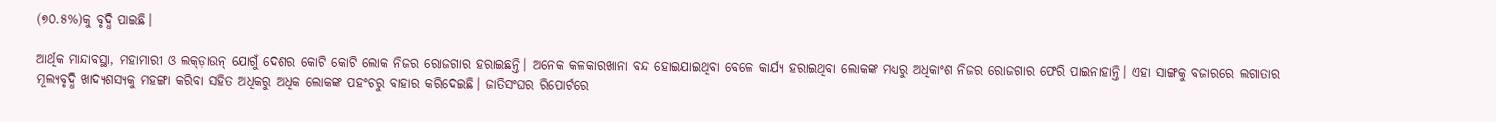(୭୦.୫%)କୁ ବୃଦ୍ଧି ପାଇଛି।

ଆର୍ଥିକ ମାନ୍ଦାବସ୍ଥା, ମହାମାରୀ ଓ ଲକ୍‌ଡ଼ାଉନ୍ ଯୋଗୁଁ ଦେଶର କୋଟି କୋଟି ଲୋକ ନିଜର ରୋଜଗାର ହରାଇଛନ୍ତି। ଅନେକ କଳକାରଖାନା ବନ୍ଦ ହୋଇଯାଇଥିବା ବେଳେ କାର୍ଯ୍ୟ ହରାଇଥିବା ଲୋକଙ୍କ ମଧ୍ୟରୁ ଅଧିକାଂଶ ନିଜର ରୋଜଗାର ଫେରି ପାଇନାହାନ୍ତି। ଏହା ସାଙ୍ଗକୁ ବଜାରରେ ଲଗାତାର ମୂଲ୍ୟବୃଦ୍ଧି ଖାଦ୍ୟଶସ୍ୟକୁ ମହଙ୍ଗା କରିବା ସହିତ ଅଧିକରୁ ଅଧିକ ଲୋକଙ୍କ ପହଂଚରୁ ବାହାର କରିଦେଇଛି। ଜାତିସଂଘର ରିପୋର୍ଟରେ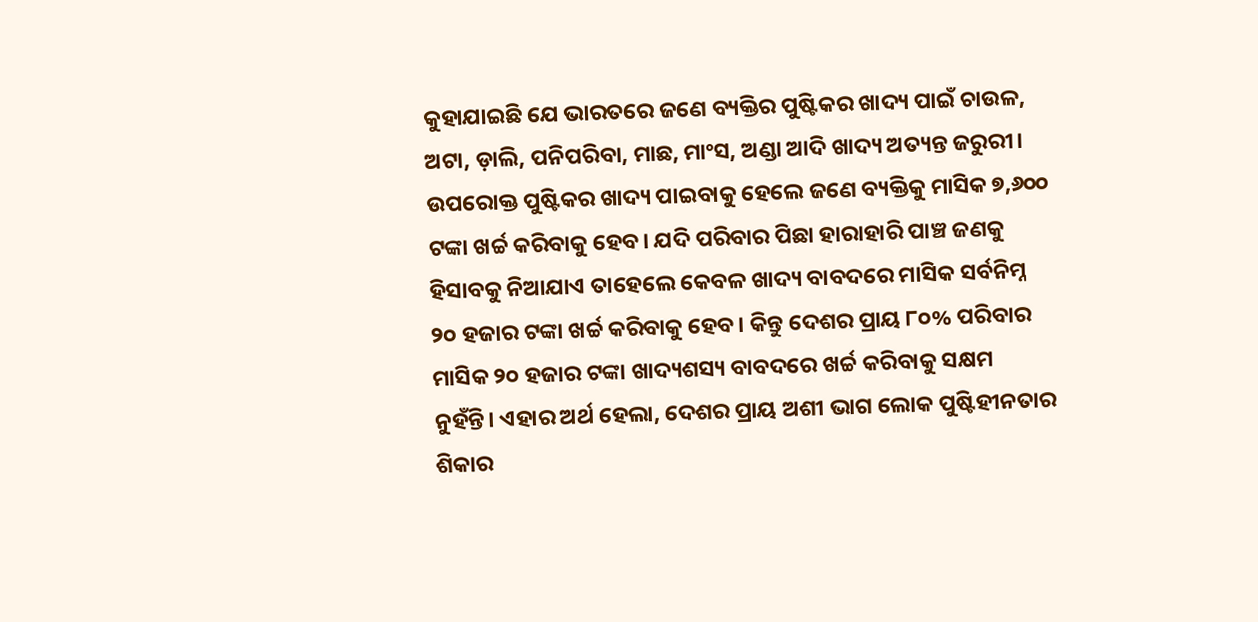କୁହାଯାଇଛି ଯେ ଭାରତରେ ଜଣେ ବ୍ୟକ୍ତିର ପୁଷ୍ଟିକର ଖାଦ୍ୟ ପାଇଁ ଚାଉଳ, ଅଟା, ଡ଼ାଲି, ପନିପରିବା, ମାଛ, ମାଂସ, ଅଣ୍ଡା ଆଦି ଖାଦ୍ୟ ଅତ୍ୟନ୍ତ ଜରୁରୀ। ଉପରୋକ୍ତ ପୁଷ୍ଟିକର ଖାଦ୍ୟ ପାଇବାକୁ ହେଲେ ଜଣେ ବ୍ୟକ୍ତିକୁ ମାସିକ ୭,୬୦୦ ଟଙ୍କା ଖର୍ଚ୍ଚ କରିବାକୁ ହେବ। ଯଦି ପରିବାର ପିଛା ହାରାହାରି ପାଞ୍ଚ ଜଣକୁ ହିସାବକୁ ନିଆଯାଏ ତାହେଲେ କେବଳ ଖାଦ୍ୟ ବାବଦରେ ମାସିକ ସର୍ବନିମ୍ନ ୨୦ ହଜାର ଟଙ୍କା ଖର୍ଚ୍ଚ କରିବାକୁ ହେବ। କିନ୍ତୁ ଦେଶର ପ୍ରାୟ ୮୦% ପରିବାର ମାସିକ ୨୦ ହଜାର ଟଙ୍କା ଖାଦ୍ୟଶସ୍ୟ ବାବଦରେ ଖର୍ଚ୍ଚ କରିବାକୁ ସକ୍ଷମ ନୁହଁନ୍ତି। ଏହାର ଅର୍ଥ ହେଲା, ଦେଶର ପ୍ରାୟ ଅଶୀ ଭାଗ ଲୋକ ପୁଷ୍ଟିହୀନତାର ଶିକାର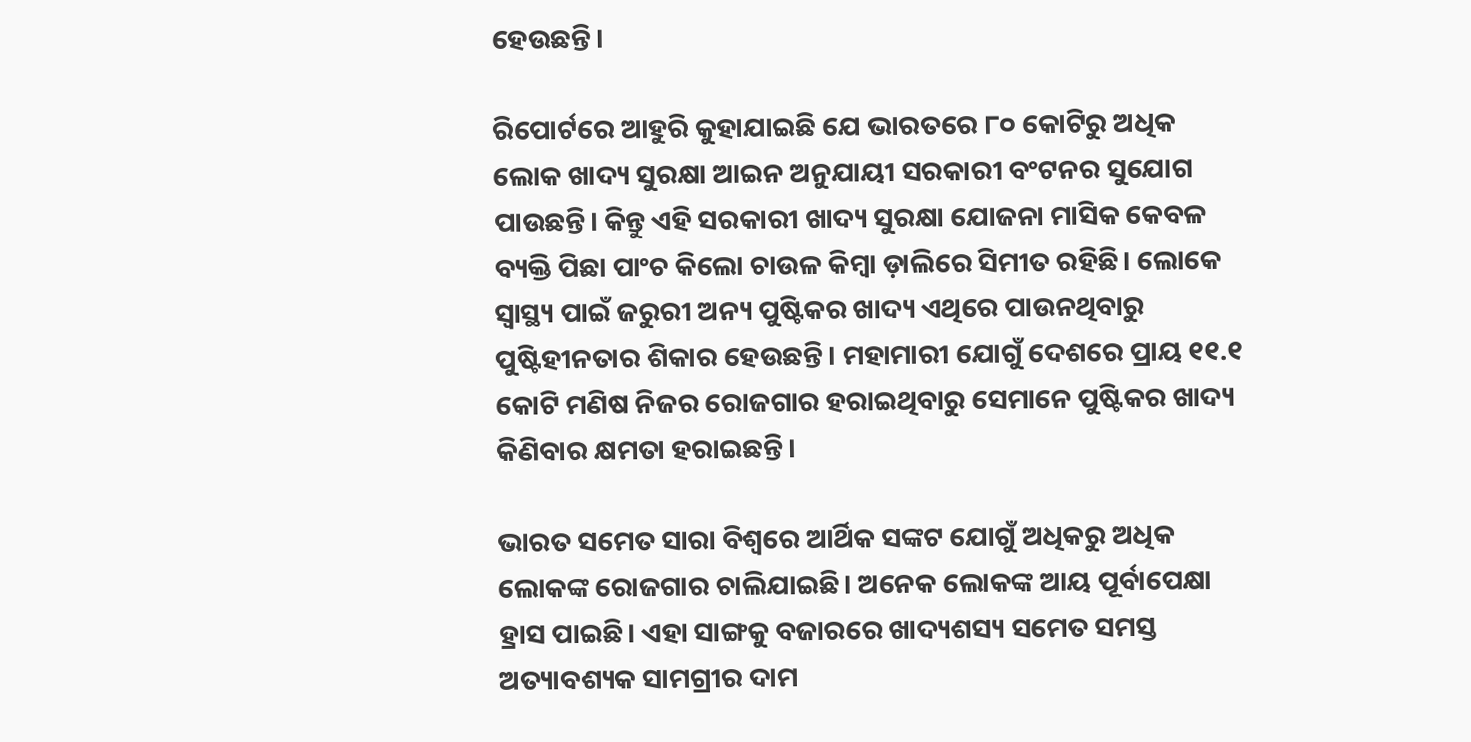ହେଉଛନ୍ତି।

ରିପୋର୍ଟରେ ଆହୁରି କୁହାଯାଇଛି ଯେ ଭାରତରେ ୮୦ କୋଟିରୁ ଅଧିକ ଲୋକ ଖାଦ୍ୟ ସୁରକ୍ଷା ଆଇନ ଅନୁଯାୟୀ ସରକାରୀ ବଂଟନର ସୁଯୋଗ ପାଉଛନ୍ତି। କିନ୍ତୁ ଏହି ସରକାରୀ ଖାଦ୍ୟ ସୁରକ୍ଷା ଯୋଜନା ମାସିକ କେବଳ ବ୍ୟକ୍ତି ପିଛା ପାଂଚ କିଲୋ ଚାଉଳ କିମ୍ବା ଡ଼ାଲିରେ ସିମୀତ ରହିଛି। ଲୋକେ ସ୍ୱାସ୍ଥ୍ୟ ପାଇଁ ଜରୁରୀ ଅନ୍ୟ ପୁଷ୍ଟିକର ଖାଦ୍ୟ ଏଥିରେ ପାଉନଥିବାରୁ ପୁଷ୍ଟିହୀନତାର ଶିକାର ହେଉଛନ୍ତି। ମହାମାରୀ ଯୋଗୁଁ ଦେଶରେ ପ୍ରାୟ ୧୧.୧ କୋଟି ମଣିଷ ନିଜର ରୋଜଗାର ହରାଇଥିବାରୁ ସେମାନେ ପୁଷ୍ଟିକର ଖାଦ୍ୟ କିଣିବାର କ୍ଷମତା ହରାଇଛନ୍ତି।

ଭାରତ ସମେତ ସାରା ବିଶ୍ୱରେ ଆର୍ଥିକ ସଙ୍କଟ ଯୋଗୁଁ ଅଧିକରୁ ଅଧିକ ଲୋକଙ୍କ ରୋଜଗାର ଚାଲିଯାଇଛି। ଅନେକ ଲୋକଙ୍କ ଆୟ ପୂର୍ବାପେକ୍ଷା ହ୍ରାସ ପାଇଛି। ଏହା ସାଙ୍ଗକୁ ବଜାରରେ ଖାଦ୍ୟଶସ୍ୟ ସମେତ ସମସ୍ତ ଅତ୍ୟାବଶ୍ୟକ ସାମଗ୍ରୀର ଦାମ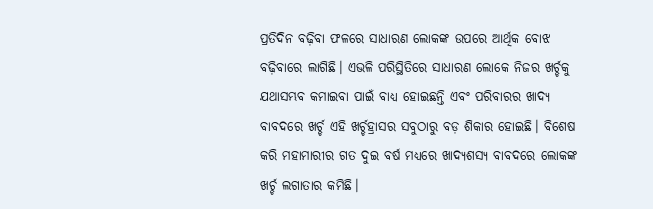ପ୍ରତିଦିନ ବଢ଼ିବା ଫଳରେ ସାଧାରଣ ଲୋକଙ୍କ ଉପରେ ଆର୍ଥିକ ବୋଝ ବଢ଼ିବାରେ ଲାଗିଛି। ଏଭଳି ପରିସ୍ଥିତିରେ ସାଧାରଣ ଲୋକେ ନିଜର ଖର୍ଚ୍ଚକୁ ଯଥାସମ୍ଭବ କମାଇବା ପାଇଁ ବାଧ୍ୟ ହୋଇଛନ୍ତି ଏବଂ ପରିବାରର ଖାଦ୍ୟ ବାବଦରେ ଖର୍ଚ୍ଚ ଏହି ଖର୍ଚ୍ଚହ୍ରାସର ସବୁଠାରୁ ବଡ଼ ଶିକାର ହୋଇଛି। ବିଶେଷ କରି ମହାମାରୀର ଗତ ଦୁଇ ବର୍ଷ ମଧ୍ୟରେ ଖାଦ୍ୟଶସ୍ୟ ବାବଦରେ ଲୋକଙ୍କ ଖର୍ଚ୍ଚ ଲଗାତାର କମିଛି।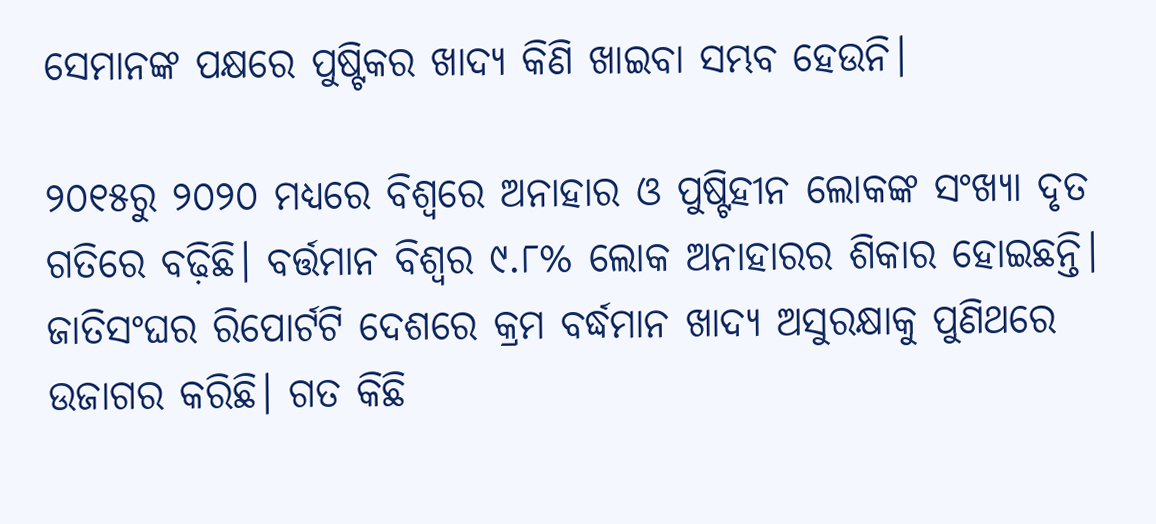ସେମାନଙ୍କ ପକ୍ଷରେ ପୁଷ୍ଟିକର ଖାଦ୍ୟ କିଣି ଖାଇବା ସମ୍ଭବ ହେଉନି।

୨୦୧୫ରୁ ୨୦୨୦ ମଧ୍ୟରେ ବିଶ୍ୱରେ ଅନାହାର ଓ ପୁଷ୍ଟିହୀନ ଲୋକଙ୍କ ସଂଖ୍ୟା ଦୃତ ଗତିରେ ବଢ଼ିଛି। ବର୍ତ୍ତମାନ ବିଶ୍ୱର ୯.୮% ଲୋକ ଅନାହାରର ଶିକାର ହୋଇଛନ୍ତି। ଜାତିସଂଘର ରିପୋର୍ଟଟି ଦେଶରେ କ୍ରମ ବର୍ଦ୍ଧମାନ ଖାଦ୍ୟ ଅସୁରକ୍ଷାକୁ ପୁଣିଥରେ ଉଜାଗର କରିଛି। ଗତ କିଛି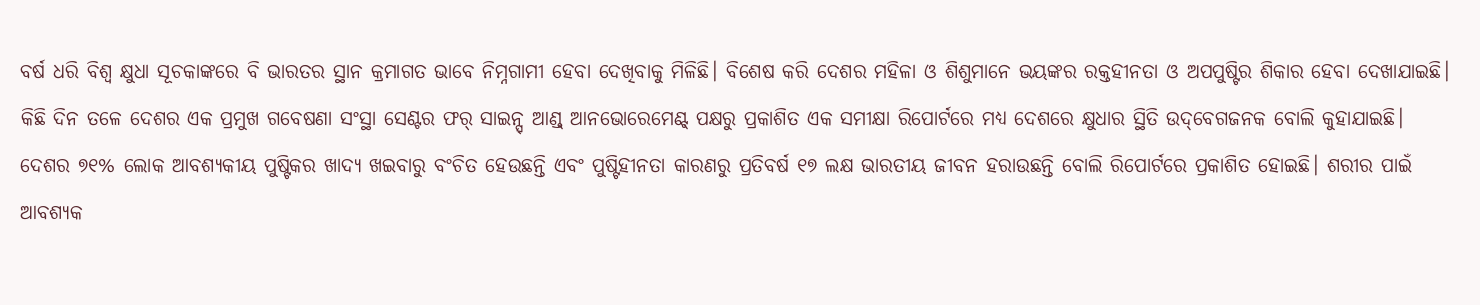ବର୍ଷ ଧରି ବିଶ୍ୱ କ୍ଷୁଧା ସୂଚକାଙ୍କରେ ବି ଭାରତର ସ୍ଥାନ କ୍ରମାଗତ ଭାବେ ନିମ୍ନଗାମୀ ହେବା ଦେଖିବାକୁ ମିଳିଛି। ବିଶେଷ କରି ଦେଶର ମହିଳା ଓ ଶିଶୁମାନେ ଭୟଙ୍କର ରକ୍ତହୀନତା ଓ ଅପପୁଷ୍ଟିର ଶିକାର ହେବା ଦେଖାଯାଇଛି। କିଛି ଦିନ ତଳେ ଦେଶର ଏକ ପ୍ରମୁଖ ଗବେଷଣା ସଂସ୍ଥା ସେଣ୍ଟର ଫର୍ ସାଇନ୍ସ୍ ଆଣ୍ଡ୍ ଆନଭୋରେମେଣ୍ଟ୍ ପକ୍ଷରୁ ପ୍ରକାଶିତ ଏକ ସମୀକ୍ଷା ରିପୋର୍ଟରେ ମଧ୍ୟ ଦେଶରେ କ୍ଷୁଧାର ସ୍ଥିତି ଉଦ୍‌ବେଗଜନକ ବୋଲି କୁହାଯାଇଛି। ଦେଶର ୭୧% ଲୋକ ଆବଶ୍ୟକୀୟ ପୁଷ୍ଟିକର ଖାଦ୍ୟ ଖଇବାରୁ ବଂଚିତ ହେଉଛନ୍ତି ଏବଂ ପୁଷ୍ଟିହୀନତା କାରଣରୁ ପ୍ରତିବର୍ଷ ୧୭ ଲକ୍ଷ ଭାରତୀୟ ଜୀବନ ହରାଉଛନ୍ତି ବୋଲି ରିପୋର୍ଟରେ ପ୍ରକାଶିତ ହୋଇଛି। ଶରୀର ପାଇଁ ଆବଶ୍ୟକ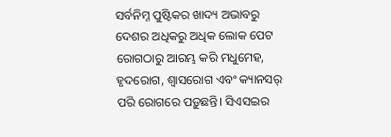ସର୍ବନିମ୍ନ ପୁଷ୍ଟିକର ଖାଦ୍ୟ ଅଭାବରୁ ଦେଶର ଅଧିକରୁ ଅଧିକ ଲୋକ ପେଟ ରୋଗଠାରୁ ଆରମ୍ଭ କରି ମଧୁମେହ, ହୃଦରୋଗ, ଶ୍ୱାସରୋଗ ଏବଂ କ୍ୟାନସର୍ ପରି ରୋଗରେ ପଡ଼ୁଛନ୍ତି। ସିଏସଇର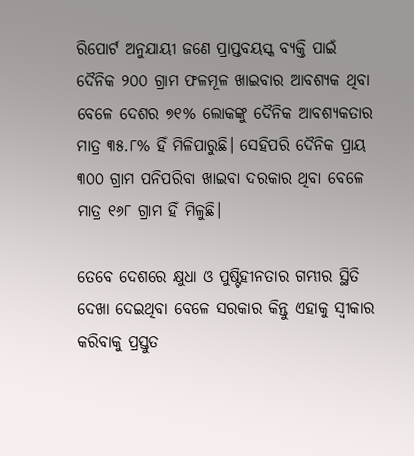ରିପୋର୍ଟ ଅନୁଯାୟୀ ଜଣେ ପ୍ରାପ୍ତବୟସ୍କ ବ୍ୟକ୍ତି ପାଇଁ ଦୈନିକ ୨୦୦ ଗ୍ରାମ ଫଳମୂଳ ଖାଇବାର ଆବଶ୍ୟକ ଥିବା ବେଳେ ଦେଶର ୭୧% ଲୋକଙ୍କୁ ଦୈନିକ ଆବଶ୍ୟକତାର ମାତ୍ର ୩୫.୮% ହିଁ ମିଳିପାରୁଛି। ସେହିପରି ଦୈନିକ ପ୍ରାୟ ୩୦୦ ଗ୍ରାମ ପନିପରିବା ଖାଇବା ଦରକାର ଥିବା ବେଳେ ମାତ୍ର ୧୬୮ ଗ୍ରାମ ହିଁ ମିଳୁଛି।

ତେବେ ଦେଶରେ କ୍ଷୁଧା ଓ ପୁଷ୍ଟିହୀନତାର ଗମ୍ଭୀର ସ୍ଥିତି ଦେଖା ଦେଇଥିବା ବେଳେ ସରକାର କିନ୍ତୁ ଏହାକୁ ସ୍ୱୀକାର କରିବାକୁ ପ୍ରସ୍ତୁତ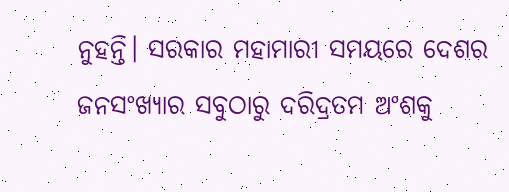ନୁହନ୍ତି। ସରକାର ମହାମାରୀ ସମୟରେ ଦେଶର ଜନସଂଖ୍ୟାର ସବୁଠାରୁ ଦରିଦ୍ରତମ ଅଂଶକୁ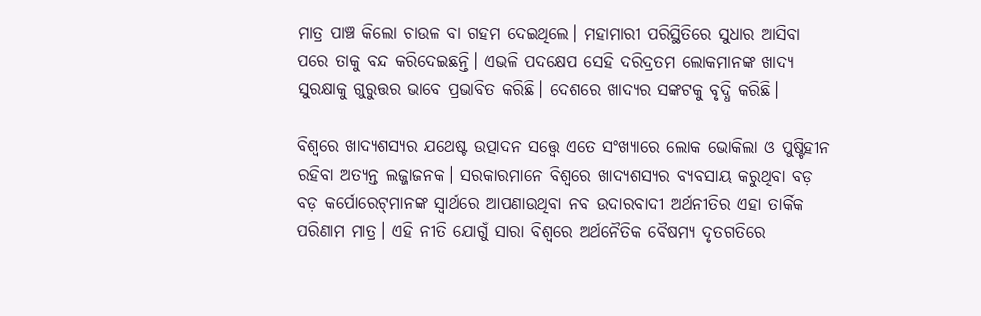ମାତ୍ର ପାଞ୍ଚ କିଲୋ ଚାଉଳ ବା ଗହମ ଦେଇଥିଲେ। ମହାମାରୀ ପରିସ୍ଥିତିରେ ସୁଧାର ଆସିବା ପରେ ତାକୁ ବନ୍ଦ କରିଦେଇଛନ୍ତି। ଏଭଳି ପଦକ୍ଷେପ ସେହି ଦରିଦ୍ରତମ ଲୋକମାନଙ୍କ ଖାଦ୍ୟ ସୁରକ୍ଷାକୁ ଗୁରୁତ୍ତର ଭାବେ ପ୍ରଭାବିତ କରିଛି। ଦେଶରେ ଖାଦ୍ୟର ସଙ୍କଟକୁ ବୃଦ୍ଧି କରିଛି।

ବିଶ୍ୱରେ ଖାଦ୍ୟଶସ୍ୟର ଯଥେଷ୍ଟ ଉତ୍ପାଦନ ସତ୍ତ୍ୱେ ଏତେ ସଂଖ୍ୟାରେ ଲୋକ ଭୋକିଲା ଓ ପୁଷ୍ଟିହୀନ ରହିବା ଅତ୍ୟନ୍ତ ଲଜ୍ଜାଜନକ। ସରକାରମାନେ ବିଶ୍ୱରେ ଖାଦ୍ୟଶସ୍ୟର ବ୍ୟବସାୟ କରୁଥିବା ବଡ଼ ବଡ଼ କର୍ପୋରେଟ୍‌ମାନଙ୍କ ସ୍ୱାର୍ଥରେ ଆପଣାଉଥିବା ନବ ଉଦାରବାଦୀ ଅର୍ଥନୀତିର ଏହା ତାର୍କିକ ପରିଣାମ ମାତ୍ର। ଏହି ନୀତି ଯୋଗୁଁ ସାରା ବିଶ୍ୱରେ ଅର୍ଥନୈତିକ ବୈଷମ୍ୟ ଦୃତଗତିରେ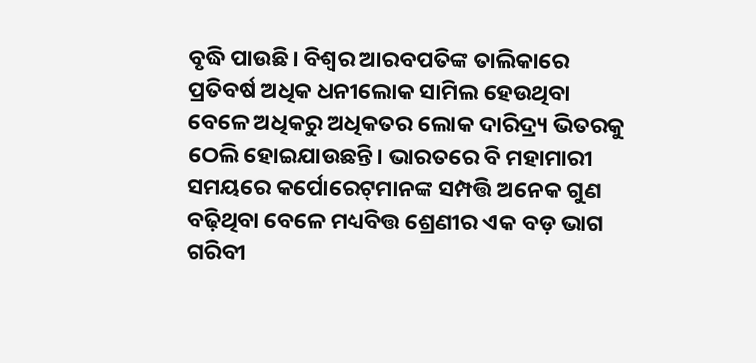ବୃଦ୍ଧି ପାଉଛି। ବିଶ୍ୱର ଆରବପତିଙ୍କ ତାଲିକାରେ ପ୍ରତିବର୍ଷ ଅଧିକ ଧନୀଲୋକ ସାମିଲ ହେଉଥିବା ବେଳେ ଅଧିକରୁ ଅଧିକତର ଲୋକ ଦାରିଦ୍ର‌୍ୟ ଭିତରକୁ ଠେଲି ହୋଇଯାଉଛନ୍ତି। ଭାରତରେ ବି ମହାମାରୀ ସମୟରେ କର୍ପୋରେଟ୍‌ମାନଙ୍କ ସମ୍ପତ୍ତି ଅନେକ ଗୁଣ ବଢ଼ିଥିବା ବେଳେ ମଧ୍ୟବିତ୍ତ ଶ୍ରେଣୀର ଏକ ବଡ଼ ଭାଗ ଗରିବୀ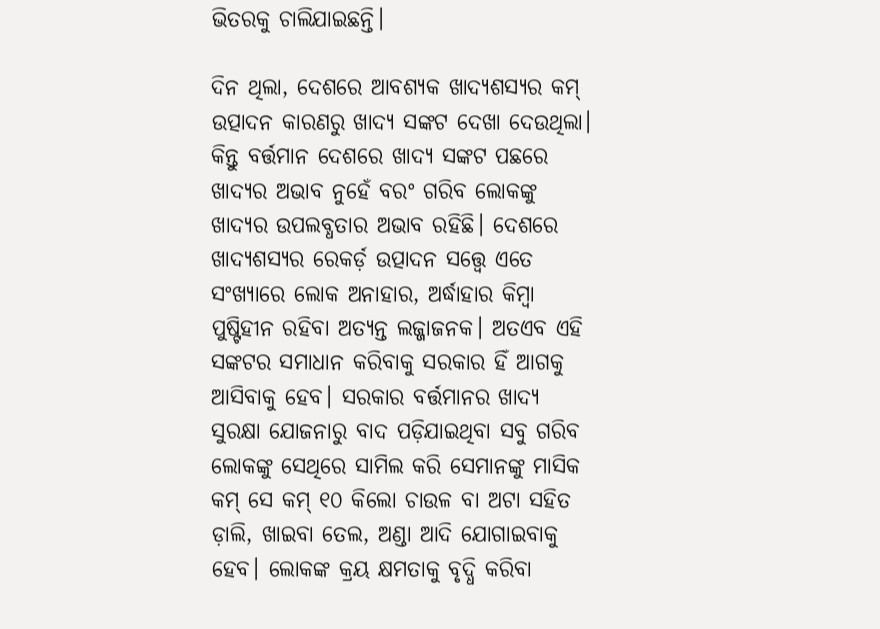ଭିତରକୁ ଚାଲିଯାଇଛନ୍ତି।

ଦିନ ଥିଲା, ଦେଶରେ ଆବଶ୍ୟକ ଖାଦ୍ୟଶସ୍ୟର କମ୍ ଉତ୍ପାଦନ କାରଣରୁ ଖାଦ୍ୟ ସଙ୍କଟ ଦେଖା ଦେଉଥିଲା। କିନ୍ତୁ ବର୍ତ୍ତମାନ ଦେଶରେ ଖାଦ୍ୟ ସଙ୍କଟ ପଛରେ ଖାଦ୍ୟର ଅଭାବ ନୁହେଁ ବରଂ ଗରିବ ଲୋକଙ୍କୁ ଖାଦ୍ୟର ଉପଲବ୍ଧତାର ଅଭାବ ରହିଛି। ଦେଶରେ ଖାଦ୍ୟଶସ୍ୟର ରେକର୍ଡ଼ ଉତ୍ପାଦନ ସତ୍ତ୍ୱେ ଏତେ ସଂଖ୍ୟାରେ ଲୋକ ଅନାହାର, ଅର୍ଦ୍ଧାହାର କିମ୍ବା ପୁଷ୍ଟିହୀନ ରହିବା ଅତ୍ୟନ୍ତ ଲଜ୍ଜାଜନକ। ଅତଏବ ଏହି ସଙ୍କଟର ସମାଧାନ କରିବାକୁ ସରକାର ହିଁ ଆଗକୁ ଆସିବାକୁ ହେବ। ସରକାର ବର୍ତ୍ତମାନର ଖାଦ୍ୟ ସୁରକ୍ଷା ଯୋଜନାରୁ ବାଦ ପଡ଼ିଯାଇଥିବା ସବୁ ଗରିବ ଲୋକଙ୍କୁ ସେଥିରେ ସାମିଲ କରି ସେମାନଙ୍କୁ ମାସିକ କମ୍ ସେ କମ୍ ୧୦ କିଲୋ ଚାଉଳ ବା ଅଟା ସହିତ ଡ଼ାଲି, ଖାଇବା ତେଲ, ଅଣ୍ଡା ଆଦି ଯୋଗାଇବାକୁ ହେବ। ଲୋକଙ୍କ କ୍ରୟ କ୍ଷମତାକୁ ବୃଦ୍ଧି କରିବା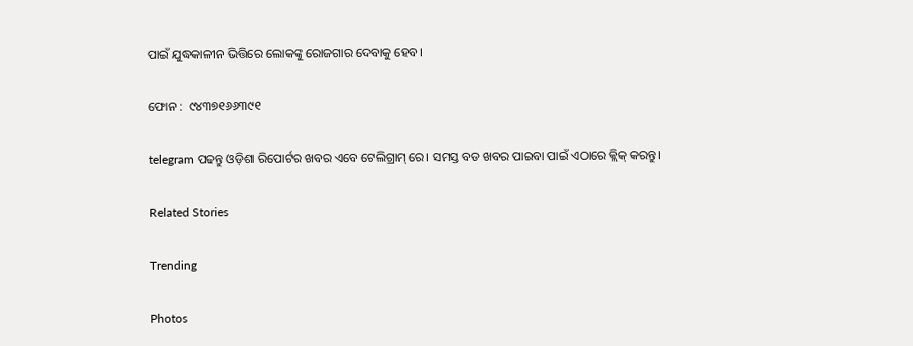ପାଇଁ ଯୁଦ୍ଧକାଳୀନ ଭିତ୍ତିରେ ଲୋକଙ୍କୁ ରୋଜଗାର ଦେବାକୁ ହେବ।

ଫୋନ :  ୯୪୩୭୧୬୬୩୯୧

telegram ପଢନ୍ତୁ ଓଡ଼ିଶା ରିପୋର୍ଟର ଖବର ଏବେ ଟେଲିଗ୍ରାମ୍ ରେ। ସମସ୍ତ ବଡ ଖବର ପାଇବା ପାଇଁ ଏଠାରେ କ୍ଲିକ୍ କରନ୍ତୁ।

Related Stories

Trending

Photos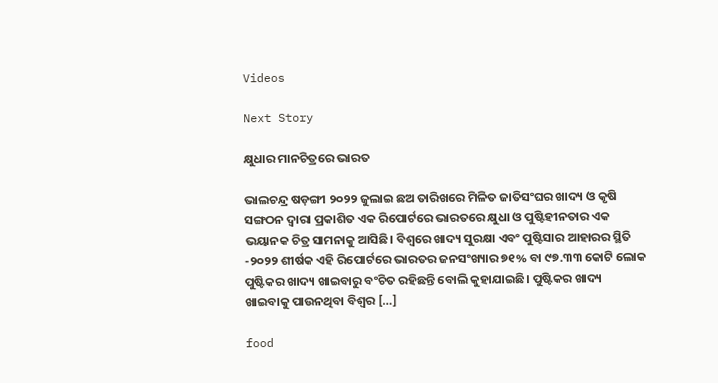Videos

Next Story

କ୍ଷୁଧାର ମାନଚିତ୍ରରେ ଭାରତ

ଭାଲଚନ୍ଦ୍ର ଷଡ଼ଙ୍ଗୀ ୨୦୨୨ ଜୁଲାଇ ଛଅ ତାରିଖରେ ମିଳିତ ଜାତିସଂଘର ଖାଦ୍ୟ ଓ କୃଷି ସଙ୍ଗଠନ ଦ୍ୱାରା ପ୍ରକାଶିତ ଏକ ରିପୋର୍ଟରେ ଭାରତରେ କ୍ଷୁଧା ଓ ପୁଷ୍ଟିହୀନତାର ଏକ ଭୟାନକ ଚିତ୍ର ସାମନାକୁ ଆସିଛି। ବିଶ୍ୱରେ ଖାଦ୍ୟ ସୁରକ୍ଷା ଏବଂ ପୁଷ୍ଟିସାର ଆହାରର ସ୍ଥିତି -୨୦୨୨ ଶୀର୍ଷକ ଏହି ରିପୋର୍ଟରେ ଭାରତର ଜନସଂଖ୍ୟାର ୭୧% ବା ୯୭.୩୩ କୋଟି ଲୋକ ପୁଷ୍ଟିକର ଖାଦ୍ୟ ଖାଇବାରୁ ବଂଚିତ ରହିଛନ୍ତି ବୋଲି କୁହାଯାଇଛି। ପୁଷ୍ଟିକର ଖାଦ୍ୟ ଖାଇବାକୁ ପାଉନଥିବା ବିଶ୍ୱର […]

food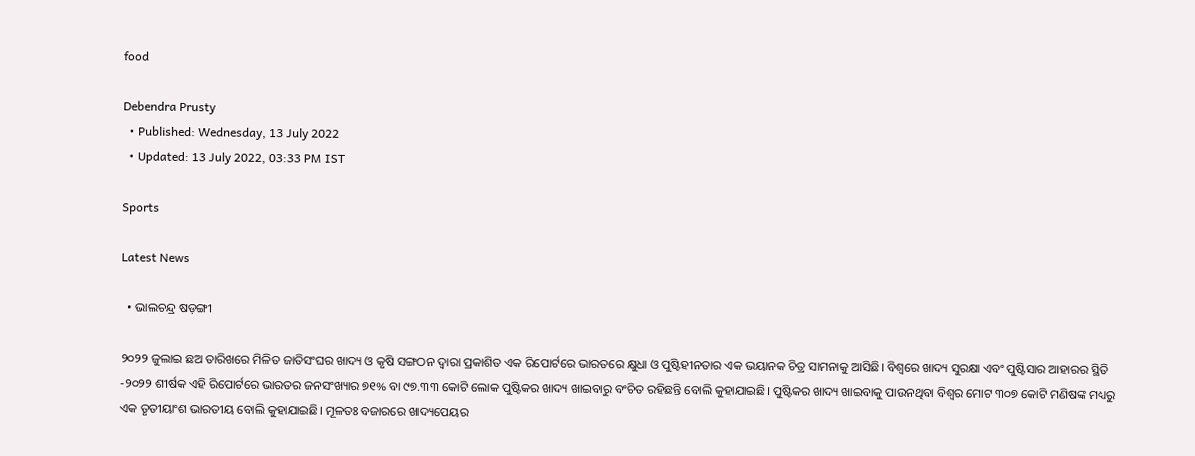food

Debendra Prusty
  • Published: Wednesday, 13 July 2022
  • Updated: 13 July 2022, 03:33 PM IST

Sports

Latest News

  • ଭାଲଚନ୍ଦ୍ର ଷଡ଼ଙ୍ଗୀ

୨୦୨୨ ଜୁଲାଇ ଛଅ ତାରିଖରେ ମିଳିତ ଜାତିସଂଘର ଖାଦ୍ୟ ଓ କୃଷି ସଙ୍ଗଠନ ଦ୍ୱାରା ପ୍ରକାଶିତ ଏକ ରିପୋର୍ଟରେ ଭାରତରେ କ୍ଷୁଧା ଓ ପୁଷ୍ଟିହୀନତାର ଏକ ଭୟାନକ ଚିତ୍ର ସାମନାକୁ ଆସିଛି। ବିଶ୍ୱରେ ଖାଦ୍ୟ ସୁରକ୍ଷା ଏବଂ ପୁଷ୍ଟିସାର ଆହାରର ସ୍ଥିତି -୨୦୨୨ ଶୀର୍ଷକ ଏହି ରିପୋର୍ଟରେ ଭାରତର ଜନସଂଖ୍ୟାର ୭୧% ବା ୯୭.୩୩ କୋଟି ଲୋକ ପୁଷ୍ଟିକର ଖାଦ୍ୟ ଖାଇବାରୁ ବଂଚିତ ରହିଛନ୍ତି ବୋଲି କୁହାଯାଇଛି। ପୁଷ୍ଟିକର ଖାଦ୍ୟ ଖାଇବାକୁ ପାଉନଥିବା ବିଶ୍ୱର ମୋଟ ୩୦୭ କୋଟି ମଣିଷଙ୍କ ମଧ୍ୟରୁ ଏକ ତୃତୀୟାଂଶ ଭାରତୀୟ ବୋଲି କୁହାଯାଇଛି। ମୂଳତଃ ବଜାରରେ ଖାଦ୍ୟପେୟର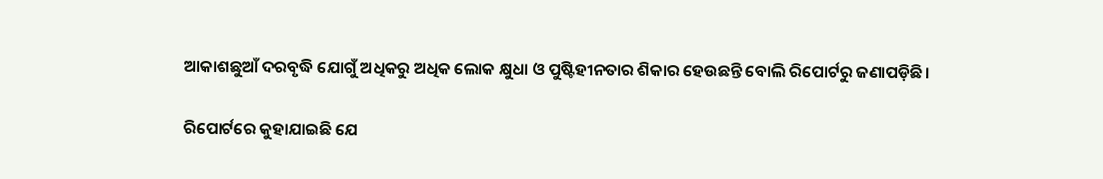ଆକାଶଛୁଆଁ ଦରବୃଦ୍ଧି ଯୋଗୁଁ ଅଧିକରୁ ଅଧିକ ଲୋକ କ୍ଷୁଧା ଓ ପୁଷ୍ଟିହୀନତାର ଶିକାର ହେଉଛନ୍ତି ବୋଲି ରିପୋର୍ଟରୁ ଜଣାପଡ଼ିଛି।

ରିପୋର୍ଟରେ କୁହାଯାଇଛି ଯେ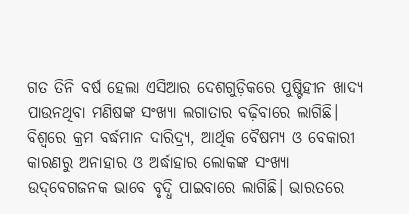ଗତ ତିନି ବର୍ଷ ହେଲା ଏସିଆର ଦେଶଗୁଡ଼ିକରେ ପୁଷ୍ଟିହୀନ ଖାଦ୍ୟ ପାଉନଥିବା ମଣିଷଙ୍କ ସଂଖ୍ୟା ଲଗାତାର ବଢ଼ିବାରେ ଲାଗିଛି। ବିଶ୍ୱରେ କ୍ରମ ବର୍ଦ୍ଧମାନ ଦାରିଦ୍ର‌୍ୟ, ଆର୍ଥିକ ବୈଷମ୍ୟ ଓ ବେକାରୀ କାରଣରୁ ଅନାହାର ଓ ଅର୍ଦ୍ଧାହାର ଲୋକଙ୍କ ସଂଖ୍ୟା ଉଦ୍‌ବେଗଜନକ ଭାବେ ବୃଦ୍ଧି ପାଇବାରେ ଲାଗିଛି। ଭାରତରେ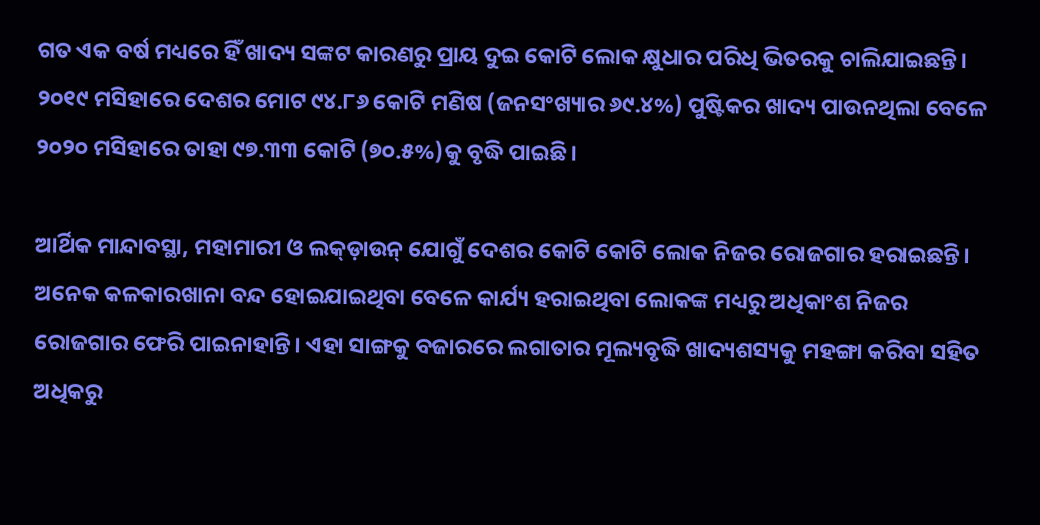ଗତ ଏକ ବର୍ଷ ମଧ୍ୟରେ ହିଁ ଖାଦ୍ୟ ସଙ୍କଟ କାରଣରୁ ପ୍ରାୟ ଦୁଇ କୋଟି ଲୋକ କ୍ଷୁଧାର ପରିଧି ଭିତରକୁ ଚାଲିଯାଇଛନ୍ତି। ୨୦୧୯ ମସିହାରେ ଦେଶର ମୋଟ ୯୪.୮୬ କୋଟି ମଣିଷ (ଜନସଂଖ୍ୟାର ୬୯.୪%) ପୁଷ୍ଟିକର ଖାଦ୍ୟ ପାଉନଥିଲା ବେଳେ ୨୦୨୦ ମସିହାରେ ତାହା ୯୭.୩୩ କୋଟି (୭୦.୫%)କୁ ବୃଦ୍ଧି ପାଇଛି।

ଆର୍ଥିକ ମାନ୍ଦାବସ୍ଥା, ମହାମାରୀ ଓ ଲକ୍‌ଡ଼ାଉନ୍ ଯୋଗୁଁ ଦେଶର କୋଟି କୋଟି ଲୋକ ନିଜର ରୋଜଗାର ହରାଇଛନ୍ତି। ଅନେକ କଳକାରଖାନା ବନ୍ଦ ହୋଇଯାଇଥିବା ବେଳେ କାର୍ଯ୍ୟ ହରାଇଥିବା ଲୋକଙ୍କ ମଧ୍ୟରୁ ଅଧିକାଂଶ ନିଜର ରୋଜଗାର ଫେରି ପାଇନାହାନ୍ତି। ଏହା ସାଙ୍ଗକୁ ବଜାରରେ ଲଗାତାର ମୂଲ୍ୟବୃଦ୍ଧି ଖାଦ୍ୟଶସ୍ୟକୁ ମହଙ୍ଗା କରିବା ସହିତ ଅଧିକରୁ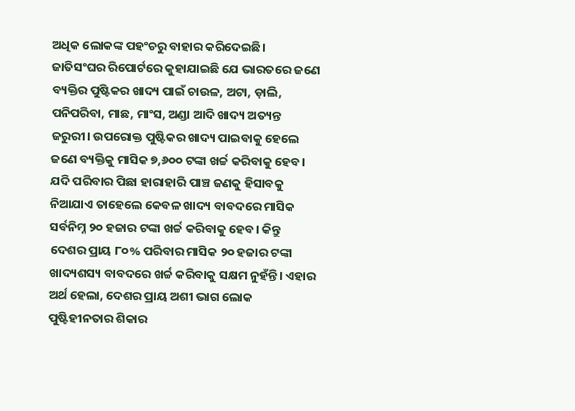ଅଧିକ ଲୋକଙ୍କ ପହଂଚରୁ ବାହାର କରିଦେଇଛି। ଜାତିସଂଘର ରିପୋର୍ଟରେ କୁହାଯାଇଛି ଯେ ଭାରତରେ ଜଣେ ବ୍ୟକ୍ତିର ପୁଷ୍ଟିକର ଖାଦ୍ୟ ପାଇଁ ଚାଉଳ, ଅଟା, ଡ଼ାଲି, ପନିପରିବା, ମାଛ, ମାଂସ, ଅଣ୍ଡା ଆଦି ଖାଦ୍ୟ ଅତ୍ୟନ୍ତ ଜରୁରୀ। ଉପରୋକ୍ତ ପୁଷ୍ଟିକର ଖାଦ୍ୟ ପାଇବାକୁ ହେଲେ ଜଣେ ବ୍ୟକ୍ତିକୁ ମାସିକ ୭,୬୦୦ ଟଙ୍କା ଖର୍ଚ୍ଚ କରିବାକୁ ହେବ। ଯଦି ପରିବାର ପିଛା ହାରାହାରି ପାଞ୍ଚ ଜଣକୁ ହିସାବକୁ ନିଆଯାଏ ତାହେଲେ କେବଳ ଖାଦ୍ୟ ବାବଦରେ ମାସିକ ସର୍ବନିମ୍ନ ୨୦ ହଜାର ଟଙ୍କା ଖର୍ଚ୍ଚ କରିବାକୁ ହେବ। କିନ୍ତୁ ଦେଶର ପ୍ରାୟ ୮୦% ପରିବାର ମାସିକ ୨୦ ହଜାର ଟଙ୍କା ଖାଦ୍ୟଶସ୍ୟ ବାବଦରେ ଖର୍ଚ୍ଚ କରିବାକୁ ସକ୍ଷମ ନୁହଁନ୍ତି। ଏହାର ଅର୍ଥ ହେଲା, ଦେଶର ପ୍ରାୟ ଅଶୀ ଭାଗ ଲୋକ ପୁଷ୍ଟିହୀନତାର ଶିକାର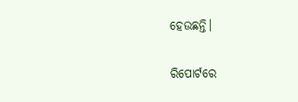ହେଉଛନ୍ତି।

ରିପୋର୍ଟରେ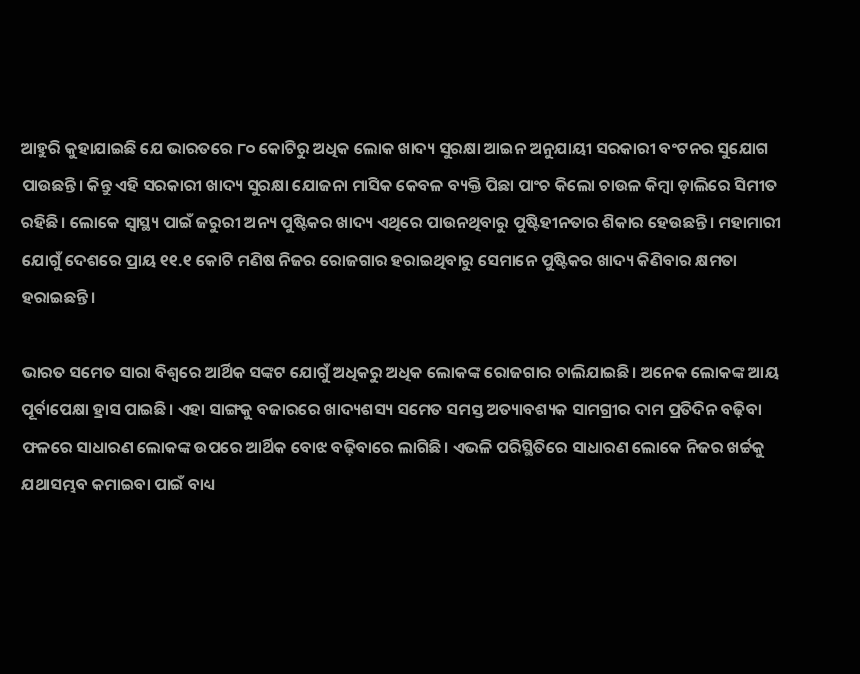ଆହୁରି କୁହାଯାଇଛି ଯେ ଭାରତରେ ୮୦ କୋଟିରୁ ଅଧିକ ଲୋକ ଖାଦ୍ୟ ସୁରକ୍ଷା ଆଇନ ଅନୁଯାୟୀ ସରକାରୀ ବଂଟନର ସୁଯୋଗ ପାଉଛନ୍ତି। କିନ୍ତୁ ଏହି ସରକାରୀ ଖାଦ୍ୟ ସୁରକ୍ଷା ଯୋଜନା ମାସିକ କେବଳ ବ୍ୟକ୍ତି ପିଛା ପାଂଚ କିଲୋ ଚାଉଳ କିମ୍ବା ଡ଼ାଲିରେ ସିମୀତ ରହିଛି। ଲୋକେ ସ୍ୱାସ୍ଥ୍ୟ ପାଇଁ ଜରୁରୀ ଅନ୍ୟ ପୁଷ୍ଟିକର ଖାଦ୍ୟ ଏଥିରେ ପାଉନଥିବାରୁ ପୁଷ୍ଟିହୀନତାର ଶିକାର ହେଉଛନ୍ତି। ମହାମାରୀ ଯୋଗୁଁ ଦେଶରେ ପ୍ରାୟ ୧୧.୧ କୋଟି ମଣିଷ ନିଜର ରୋଜଗାର ହରାଇଥିବାରୁ ସେମାନେ ପୁଷ୍ଟିକର ଖାଦ୍ୟ କିଣିବାର କ୍ଷମତା ହରାଇଛନ୍ତି।

ଭାରତ ସମେତ ସାରା ବିଶ୍ୱରେ ଆର୍ଥିକ ସଙ୍କଟ ଯୋଗୁଁ ଅଧିକରୁ ଅଧିକ ଲୋକଙ୍କ ରୋଜଗାର ଚାଲିଯାଇଛି। ଅନେକ ଲୋକଙ୍କ ଆୟ ପୂର୍ବାପେକ୍ଷା ହ୍ରାସ ପାଇଛି। ଏହା ସାଙ୍ଗକୁ ବଜାରରେ ଖାଦ୍ୟଶସ୍ୟ ସମେତ ସମସ୍ତ ଅତ୍ୟାବଶ୍ୟକ ସାମଗ୍ରୀର ଦାମ ପ୍ରତିଦିନ ବଢ଼ିବା ଫଳରେ ସାଧାରଣ ଲୋକଙ୍କ ଉପରେ ଆର୍ଥିକ ବୋଝ ବଢ଼ିବାରେ ଲାଗିଛି। ଏଭଳି ପରିସ୍ଥିତିରେ ସାଧାରଣ ଲୋକେ ନିଜର ଖର୍ଚ୍ଚକୁ ଯଥାସମ୍ଭବ କମାଇବା ପାଇଁ ବାଧ୍ୟ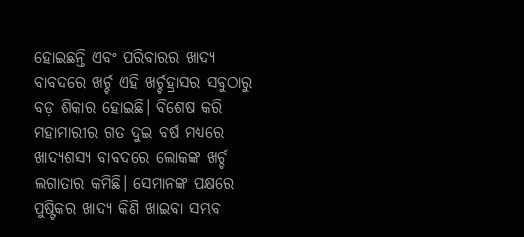ହୋଇଛନ୍ତି ଏବଂ ପରିବାରର ଖାଦ୍ୟ ବାବଦରେ ଖର୍ଚ୍ଚ ଏହି ଖର୍ଚ୍ଚହ୍ରାସର ସବୁଠାରୁ ବଡ଼ ଶିକାର ହୋଇଛି। ବିଶେଷ କରି ମହାମାରୀର ଗତ ଦୁଇ ବର୍ଷ ମଧ୍ୟରେ ଖାଦ୍ୟଶସ୍ୟ ବାବଦରେ ଲୋକଙ୍କ ଖର୍ଚ୍ଚ ଲଗାତାର କମିଛି। ସେମାନଙ୍କ ପକ୍ଷରେ ପୁଷ୍ଟିକର ଖାଦ୍ୟ କିଣି ଖାଇବା ସମ୍ଭବ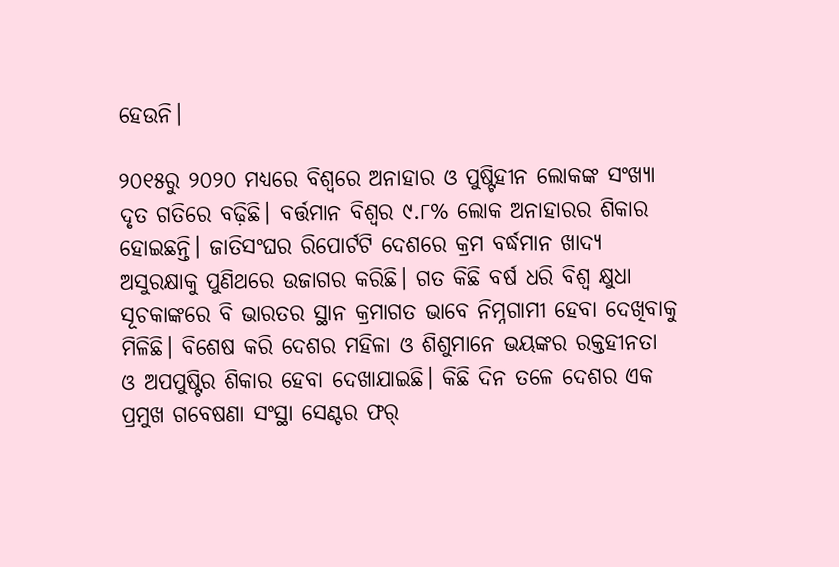ହେଉନି।

୨୦୧୫ରୁ ୨୦୨୦ ମଧ୍ୟରେ ବିଶ୍ୱରେ ଅନାହାର ଓ ପୁଷ୍ଟିହୀନ ଲୋକଙ୍କ ସଂଖ୍ୟା ଦୃତ ଗତିରେ ବଢ଼ିଛି। ବର୍ତ୍ତମାନ ବିଶ୍ୱର ୯.୮% ଲୋକ ଅନାହାରର ଶିକାର ହୋଇଛନ୍ତି। ଜାତିସଂଘର ରିପୋର୍ଟଟି ଦେଶରେ କ୍ରମ ବର୍ଦ୍ଧମାନ ଖାଦ୍ୟ ଅସୁରକ୍ଷାକୁ ପୁଣିଥରେ ଉଜାଗର କରିଛି। ଗତ କିଛି ବର୍ଷ ଧରି ବିଶ୍ୱ କ୍ଷୁଧା ସୂଚକାଙ୍କରେ ବି ଭାରତର ସ୍ଥାନ କ୍ରମାଗତ ଭାବେ ନିମ୍ନଗାମୀ ହେବା ଦେଖିବାକୁ ମିଳିଛି। ବିଶେଷ କରି ଦେଶର ମହିଳା ଓ ଶିଶୁମାନେ ଭୟଙ୍କର ରକ୍ତହୀନତା ଓ ଅପପୁଷ୍ଟିର ଶିକାର ହେବା ଦେଖାଯାଇଛି। କିଛି ଦିନ ତଳେ ଦେଶର ଏକ ପ୍ରମୁଖ ଗବେଷଣା ସଂସ୍ଥା ସେଣ୍ଟର ଫର୍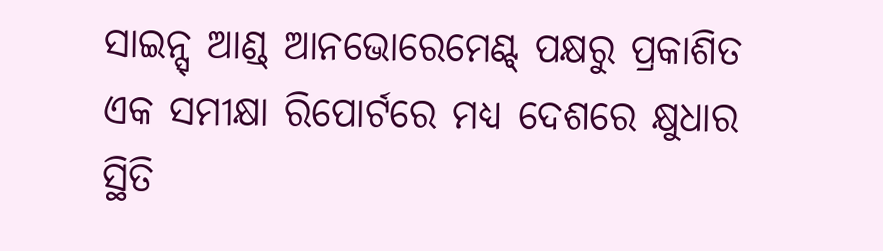ସାଇନ୍ସ୍ ଆଣ୍ଡ୍ ଆନଭୋରେମେଣ୍ଟ୍ ପକ୍ଷରୁ ପ୍ରକାଶିତ ଏକ ସମୀକ୍ଷା ରିପୋର୍ଟରେ ମଧ୍ୟ ଦେଶରେ କ୍ଷୁଧାର ସ୍ଥିତି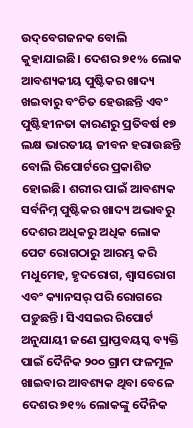ଉଦ୍‌ବେଗଜନକ ବୋଲି କୁହାଯାଇଛି। ଦେଶର ୭୧% ଲୋକ ଆବଶ୍ୟକୀୟ ପୁଷ୍ଟିକର ଖାଦ୍ୟ ଖଇବାରୁ ବଂଚିତ ହେଉଛନ୍ତି ଏବଂ ପୁଷ୍ଟିହୀନତା କାରଣରୁ ପ୍ରତିବର୍ଷ ୧୭ ଲକ୍ଷ ଭାରତୀୟ ଜୀବନ ହରାଉଛନ୍ତି ବୋଲି ରିପୋର୍ଟରେ ପ୍ରକାଶିତ ହୋଇଛି। ଶରୀର ପାଇଁ ଆବଶ୍ୟକ ସର୍ବନିମ୍ନ ପୁଷ୍ଟିକର ଖାଦ୍ୟ ଅଭାବରୁ ଦେଶର ଅଧିକରୁ ଅଧିକ ଲୋକ ପେଟ ରୋଗଠାରୁ ଆରମ୍ଭ କରି ମଧୁମେହ, ହୃଦରୋଗ, ଶ୍ୱାସରୋଗ ଏବଂ କ୍ୟାନସର୍ ପରି ରୋଗରେ ପଡ଼ୁଛନ୍ତି। ସିଏସଇର ରିପୋର୍ଟ ଅନୁଯାୟୀ ଜଣେ ପ୍ରାପ୍ତବୟସ୍କ ବ୍ୟକ୍ତି ପାଇଁ ଦୈନିକ ୨୦୦ ଗ୍ରାମ ଫଳମୂଳ ଖାଇବାର ଆବଶ୍ୟକ ଥିବା ବେଳେ ଦେଶର ୭୧% ଲୋକଙ୍କୁ ଦୈନିକ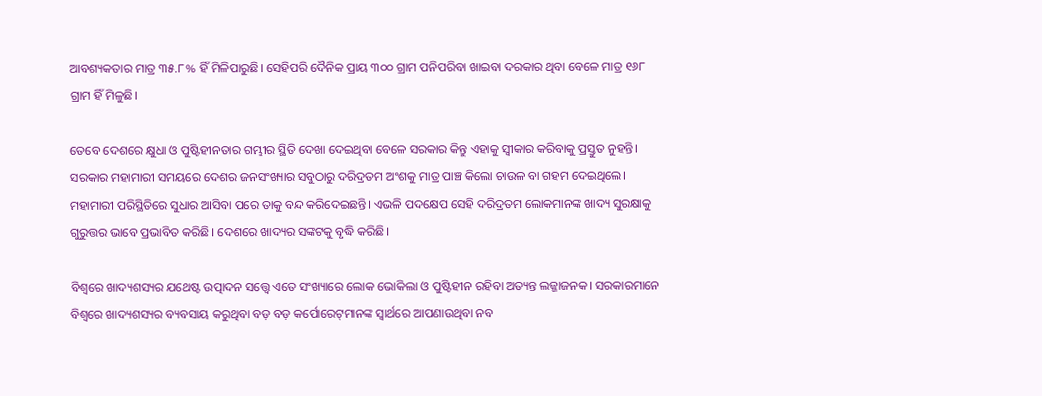ଆବଶ୍ୟକତାର ମାତ୍ର ୩୫.୮% ହିଁ ମିଳିପାରୁଛି। ସେହିପରି ଦୈନିକ ପ୍ରାୟ ୩୦୦ ଗ୍ରାମ ପନିପରିବା ଖାଇବା ଦରକାର ଥିବା ବେଳେ ମାତ୍ର ୧୬୮ ଗ୍ରାମ ହିଁ ମିଳୁଛି।

ତେବେ ଦେଶରେ କ୍ଷୁଧା ଓ ପୁଷ୍ଟିହୀନତାର ଗମ୍ଭୀର ସ୍ଥିତି ଦେଖା ଦେଇଥିବା ବେଳେ ସରକାର କିନ୍ତୁ ଏହାକୁ ସ୍ୱୀକାର କରିବାକୁ ପ୍ରସ୍ତୁତ ନୁହନ୍ତି। ସରକାର ମହାମାରୀ ସମୟରେ ଦେଶର ଜନସଂଖ୍ୟାର ସବୁଠାରୁ ଦରିଦ୍ରତମ ଅଂଶକୁ ମାତ୍ର ପାଞ୍ଚ କିଲୋ ଚାଉଳ ବା ଗହମ ଦେଇଥିଲେ। ମହାମାରୀ ପରିସ୍ଥିତିରେ ସୁଧାର ଆସିବା ପରେ ତାକୁ ବନ୍ଦ କରିଦେଇଛନ୍ତି। ଏଭଳି ପଦକ୍ଷେପ ସେହି ଦରିଦ୍ରତମ ଲୋକମାନଙ୍କ ଖାଦ୍ୟ ସୁରକ୍ଷାକୁ ଗୁରୁତ୍ତର ଭାବେ ପ୍ରଭାବିତ କରିଛି। ଦେଶରେ ଖାଦ୍ୟର ସଙ୍କଟକୁ ବୃଦ୍ଧି କରିଛି।

ବିଶ୍ୱରେ ଖାଦ୍ୟଶସ୍ୟର ଯଥେଷ୍ଟ ଉତ୍ପାଦନ ସତ୍ତ୍ୱେ ଏତେ ସଂଖ୍ୟାରେ ଲୋକ ଭୋକିଲା ଓ ପୁଷ୍ଟିହୀନ ରହିବା ଅତ୍ୟନ୍ତ ଲଜ୍ଜାଜନକ। ସରକାରମାନେ ବିଶ୍ୱରେ ଖାଦ୍ୟଶସ୍ୟର ବ୍ୟବସାୟ କରୁଥିବା ବଡ଼ ବଡ଼ କର୍ପୋରେଟ୍‌ମାନଙ୍କ ସ୍ୱାର୍ଥରେ ଆପଣାଉଥିବା ନବ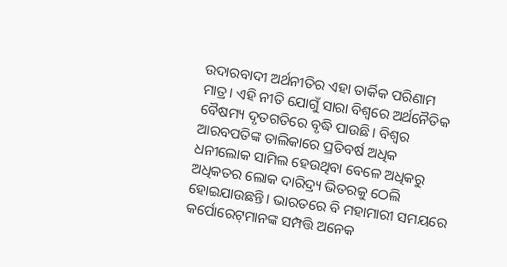ଉଦାରବାଦୀ ଅର୍ଥନୀତିର ଏହା ତାର୍କିକ ପରିଣାମ ମାତ୍ର। ଏହି ନୀତି ଯୋଗୁଁ ସାରା ବିଶ୍ୱରେ ଅର୍ଥନୈତିକ ବୈଷମ୍ୟ ଦୃତଗତିରେ ବୃଦ୍ଧି ପାଉଛି। ବିଶ୍ୱର ଆରବପତିଙ୍କ ତାଲିକାରେ ପ୍ରତିବର୍ଷ ଅଧିକ ଧନୀଲୋକ ସାମିଲ ହେଉଥିବା ବେଳେ ଅଧିକରୁ ଅଧିକତର ଲୋକ ଦାରିଦ୍ର‌୍ୟ ଭିତରକୁ ଠେଲି ହୋଇଯାଉଛନ୍ତି। ଭାରତରେ ବି ମହାମାରୀ ସମୟରେ କର୍ପୋରେଟ୍‌ମାନଙ୍କ ସମ୍ପତ୍ତି ଅନେକ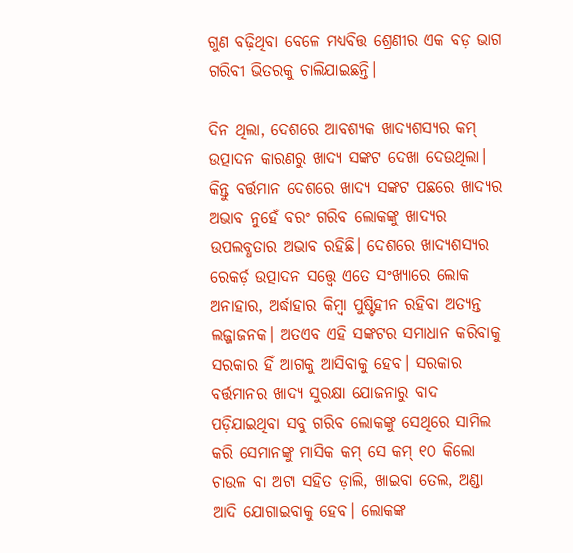ଗୁଣ ବଢ଼ିଥିବା ବେଳେ ମଧ୍ୟବିତ୍ତ ଶ୍ରେଣୀର ଏକ ବଡ଼ ଭାଗ ଗରିବୀ ଭିତରକୁ ଚାଲିଯାଇଛନ୍ତି।

ଦିନ ଥିଲା, ଦେଶରେ ଆବଶ୍ୟକ ଖାଦ୍ୟଶସ୍ୟର କମ୍ ଉତ୍ପାଦନ କାରଣରୁ ଖାଦ୍ୟ ସଙ୍କଟ ଦେଖା ଦେଉଥିଲା। କିନ୍ତୁ ବର୍ତ୍ତମାନ ଦେଶରେ ଖାଦ୍ୟ ସଙ୍କଟ ପଛରେ ଖାଦ୍ୟର ଅଭାବ ନୁହେଁ ବରଂ ଗରିବ ଲୋକଙ୍କୁ ଖାଦ୍ୟର ଉପଲବ୍ଧତାର ଅଭାବ ରହିଛି। ଦେଶରେ ଖାଦ୍ୟଶସ୍ୟର ରେକର୍ଡ଼ ଉତ୍ପାଦନ ସତ୍ତ୍ୱେ ଏତେ ସଂଖ୍ୟାରେ ଲୋକ ଅନାହାର, ଅର୍ଦ୍ଧାହାର କିମ୍ବା ପୁଷ୍ଟିହୀନ ରହିବା ଅତ୍ୟନ୍ତ ଲଜ୍ଜାଜନକ। ଅତଏବ ଏହି ସଙ୍କଟର ସମାଧାନ କରିବାକୁ ସରକାର ହିଁ ଆଗକୁ ଆସିବାକୁ ହେବ। ସରକାର ବର୍ତ୍ତମାନର ଖାଦ୍ୟ ସୁରକ୍ଷା ଯୋଜନାରୁ ବାଦ ପଡ଼ିଯାଇଥିବା ସବୁ ଗରିବ ଲୋକଙ୍କୁ ସେଥିରେ ସାମିଲ କରି ସେମାନଙ୍କୁ ମାସିକ କମ୍ ସେ କମ୍ ୧୦ କିଲୋ ଚାଉଳ ବା ଅଟା ସହିତ ଡ଼ାଲି, ଖାଇବା ତେଲ, ଅଣ୍ଡା ଆଦି ଯୋଗାଇବାକୁ ହେବ। ଲୋକଙ୍କ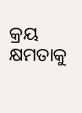କ୍ରୟ କ୍ଷମତାକୁ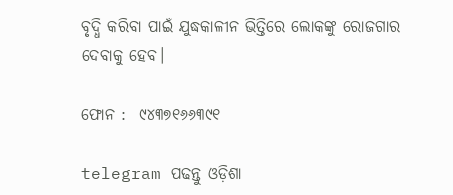ବୃଦ୍ଧି କରିବା ପାଇଁ ଯୁଦ୍ଧକାଳୀନ ଭିତ୍ତିରେ ଲୋକଙ୍କୁ ରୋଜଗାର ଦେବାକୁ ହେବ।

ଫୋନ :  ୯୪୩୭୧୬୬୩୯୧

telegram ପଢନ୍ତୁ ଓଡ଼ିଶା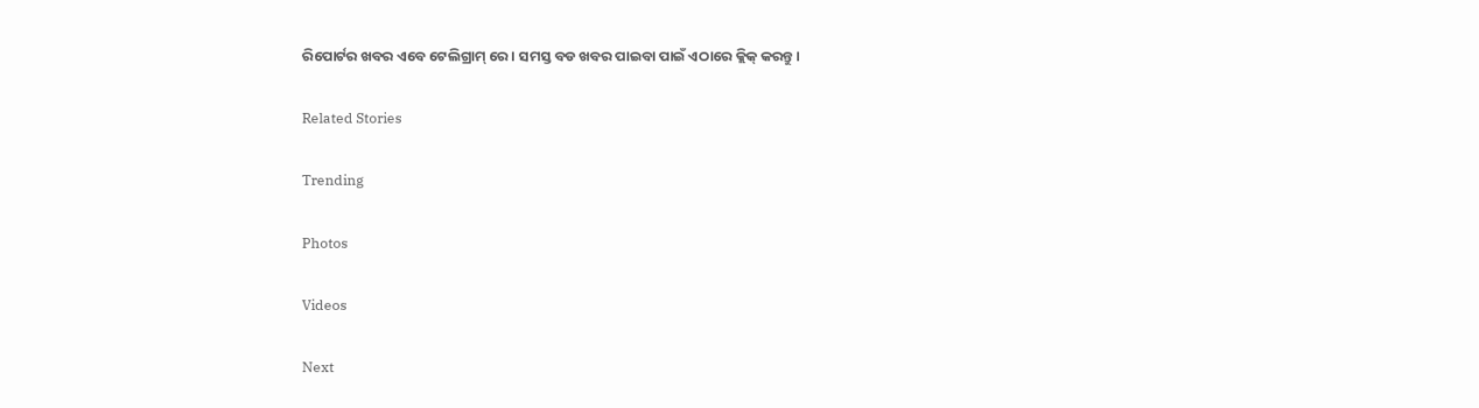ରିପୋର୍ଟର ଖବର ଏବେ ଟେଲିଗ୍ରାମ୍ ରେ। ସମସ୍ତ ବଡ ଖବର ପାଇବା ପାଇଁ ଏଠାରେ କ୍ଲିକ୍ କରନ୍ତୁ।

Related Stories

Trending

Photos

Videos

Next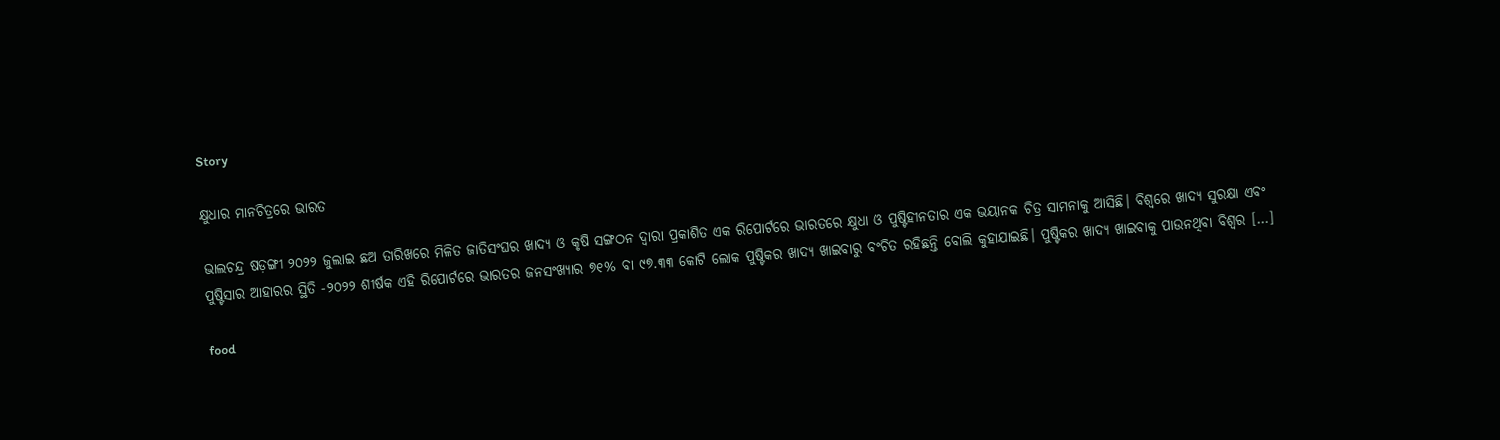Story

କ୍ଷୁଧାର ମାନଚିତ୍ରରେ ଭାରତ

ଭାଲଚନ୍ଦ୍ର ଷଡ଼ଙ୍ଗୀ ୨୦୨୨ ଜୁଲାଇ ଛଅ ତାରିଖରେ ମିଳିତ ଜାତିସଂଘର ଖାଦ୍ୟ ଓ କୃଷି ସଙ୍ଗଠନ ଦ୍ୱାରା ପ୍ରକାଶିତ ଏକ ରିପୋର୍ଟରେ ଭାରତରେ କ୍ଷୁଧା ଓ ପୁଷ୍ଟିହୀନତାର ଏକ ଭୟାନକ ଚିତ୍ର ସାମନାକୁ ଆସିଛି। ବିଶ୍ୱରେ ଖାଦ୍ୟ ସୁରକ୍ଷା ଏବଂ ପୁଷ୍ଟିସାର ଆହାରର ସ୍ଥିତି -୨୦୨୨ ଶୀର୍ଷକ ଏହି ରିପୋର୍ଟରେ ଭାରତର ଜନସଂଖ୍ୟାର ୭୧% ବା ୯୭.୩୩ କୋଟି ଲୋକ ପୁଷ୍ଟିକର ଖାଦ୍ୟ ଖାଇବାରୁ ବଂଚିତ ରହିଛନ୍ତି ବୋଲି କୁହାଯାଇଛି। ପୁଷ୍ଟିକର ଖାଦ୍ୟ ଖାଇବାକୁ ପାଉନଥିବା ବିଶ୍ୱର […]

food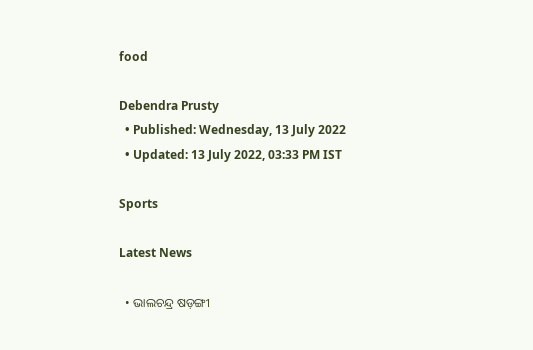food

Debendra Prusty
  • Published: Wednesday, 13 July 2022
  • Updated: 13 July 2022, 03:33 PM IST

Sports

Latest News

  • ଭାଲଚନ୍ଦ୍ର ଷଡ଼ଙ୍ଗୀ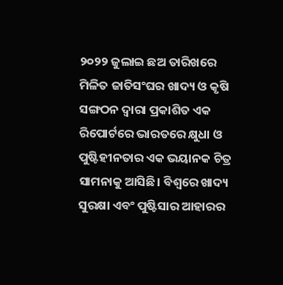୨୦୨୨ ଜୁଲାଇ ଛଅ ତାରିଖରେ ମିଳିତ ଜାତିସଂଘର ଖାଦ୍ୟ ଓ କୃଷି ସଙ୍ଗଠନ ଦ୍ୱାରା ପ୍ରକାଶିତ ଏକ ରିପୋର୍ଟରେ ଭାରତରେ କ୍ଷୁଧା ଓ ପୁଷ୍ଟିହୀନତାର ଏକ ଭୟାନକ ଚିତ୍ର ସାମନାକୁ ଆସିଛି। ବିଶ୍ୱରେ ଖାଦ୍ୟ ସୁରକ୍ଷା ଏବଂ ପୁଷ୍ଟିସାର ଆହାରର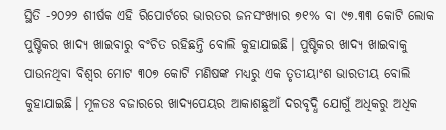ସ୍ଥିତି -୨୦୨୨ ଶୀର୍ଷକ ଏହି ରିପୋର୍ଟରେ ଭାରତର ଜନସଂଖ୍ୟାର ୭୧% ବା ୯୭.୩୩ କୋଟି ଲୋକ ପୁଷ୍ଟିକର ଖାଦ୍ୟ ଖାଇବାରୁ ବଂଚିତ ରହିଛନ୍ତି ବୋଲି କୁହାଯାଇଛି। ପୁଷ୍ଟିକର ଖାଦ୍ୟ ଖାଇବାକୁ ପାଉନଥିବା ବିଶ୍ୱର ମୋଟ ୩୦୭ କୋଟି ମଣିଷଙ୍କ ମଧ୍ୟରୁ ଏକ ତୃତୀୟାଂଶ ଭାରତୀୟ ବୋଲି କୁହାଯାଇଛି। ମୂଳତଃ ବଜାରରେ ଖାଦ୍ୟପେୟର ଆକାଶଛୁଆଁ ଦରବୃଦ୍ଧି ଯୋଗୁଁ ଅଧିକରୁ ଅଧିକ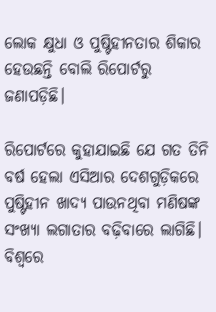ଲୋକ କ୍ଷୁଧା ଓ ପୁଷ୍ଟିହୀନତାର ଶିକାର ହେଉଛନ୍ତି ବୋଲି ରିପୋର୍ଟରୁ ଜଣାପଡ଼ିଛି।

ରିପୋର୍ଟରେ କୁହାଯାଇଛି ଯେ ଗତ ତିନି ବର୍ଷ ହେଲା ଏସିଆର ଦେଶଗୁଡ଼ିକରେ ପୁଷ୍ଟିହୀନ ଖାଦ୍ୟ ପାଉନଥିବା ମଣିଷଙ୍କ ସଂଖ୍ୟା ଲଗାତାର ବଢ଼ିବାରେ ଲାଗିଛି। ବିଶ୍ୱରେ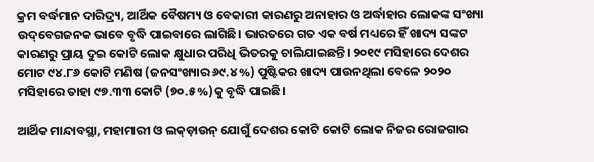କ୍ରମ ବର୍ଦ୍ଧମାନ ଦାରିଦ୍ର‌୍ୟ, ଆର୍ଥିକ ବୈଷମ୍ୟ ଓ ବେକାରୀ କାରଣରୁ ଅନାହାର ଓ ଅର୍ଦ୍ଧାହାର ଲୋକଙ୍କ ସଂଖ୍ୟା ଉଦ୍‌ବେଗଜନକ ଭାବେ ବୃଦ୍ଧି ପାଇବାରେ ଲାଗିଛି। ଭାରତରେ ଗତ ଏକ ବର୍ଷ ମଧ୍ୟରେ ହିଁ ଖାଦ୍ୟ ସଙ୍କଟ କାରଣରୁ ପ୍ରାୟ ଦୁଇ କୋଟି ଲୋକ କ୍ଷୁଧାର ପରିଧି ଭିତରକୁ ଚାଲିଯାଇଛନ୍ତି। ୨୦୧୯ ମସିହାରେ ଦେଶର ମୋଟ ୯୪.୮୬ କୋଟି ମଣିଷ (ଜନସଂଖ୍ୟାର ୬୯.୪%) ପୁଷ୍ଟିକର ଖାଦ୍ୟ ପାଉନଥିଲା ବେଳେ ୨୦୨୦ ମସିହାରେ ତାହା ୯୭.୩୩ କୋଟି (୭୦.୫%)କୁ ବୃଦ୍ଧି ପାଇଛି।

ଆର୍ଥିକ ମାନ୍ଦାବସ୍ଥା, ମହାମାରୀ ଓ ଲକ୍‌ଡ଼ାଉନ୍ ଯୋଗୁଁ ଦେଶର କୋଟି କୋଟି ଲୋକ ନିଜର ରୋଜଗାର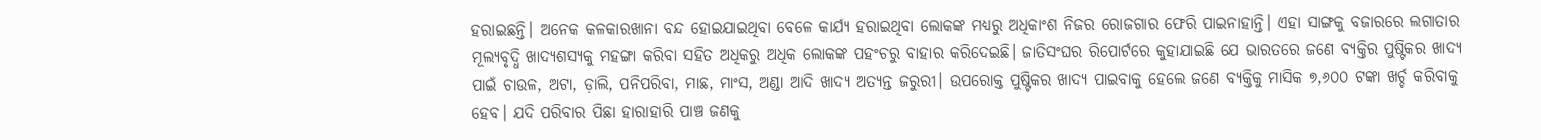ହରାଇଛନ୍ତି। ଅନେକ କଳକାରଖାନା ବନ୍ଦ ହୋଇଯାଇଥିବା ବେଳେ କାର୍ଯ୍ୟ ହରାଇଥିବା ଲୋକଙ୍କ ମଧ୍ୟରୁ ଅଧିକାଂଶ ନିଜର ରୋଜଗାର ଫେରି ପାଇନାହାନ୍ତି। ଏହା ସାଙ୍ଗକୁ ବଜାରରେ ଲଗାତାର ମୂଲ୍ୟବୃଦ୍ଧି ଖାଦ୍ୟଶସ୍ୟକୁ ମହଙ୍ଗା କରିବା ସହିତ ଅଧିକରୁ ଅଧିକ ଲୋକଙ୍କ ପହଂଚରୁ ବାହାର କରିଦେଇଛି। ଜାତିସଂଘର ରିପୋର୍ଟରେ କୁହାଯାଇଛି ଯେ ଭାରତରେ ଜଣେ ବ୍ୟକ୍ତିର ପୁଷ୍ଟିକର ଖାଦ୍ୟ ପାଇଁ ଚାଉଳ, ଅଟା, ଡ଼ାଲି, ପନିପରିବା, ମାଛ, ମାଂସ, ଅଣ୍ଡା ଆଦି ଖାଦ୍ୟ ଅତ୍ୟନ୍ତ ଜରୁରୀ। ଉପରୋକ୍ତ ପୁଷ୍ଟିକର ଖାଦ୍ୟ ପାଇବାକୁ ହେଲେ ଜଣେ ବ୍ୟକ୍ତିକୁ ମାସିକ ୭,୬୦୦ ଟଙ୍କା ଖର୍ଚ୍ଚ କରିବାକୁ ହେବ। ଯଦି ପରିବାର ପିଛା ହାରାହାରି ପାଞ୍ଚ ଜଣକୁ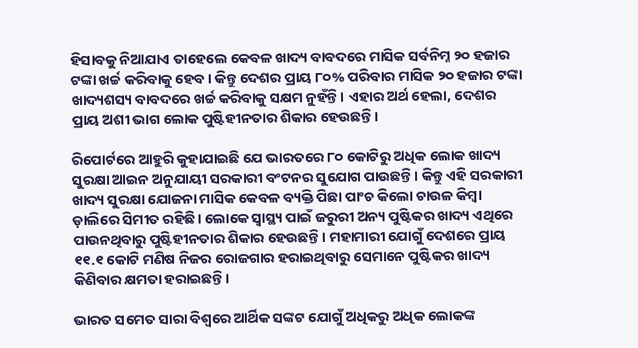ହିସାବକୁ ନିଆଯାଏ ତାହେଲେ କେବଳ ଖାଦ୍ୟ ବାବଦରେ ମାସିକ ସର୍ବନିମ୍ନ ୨୦ ହଜାର ଟଙ୍କା ଖର୍ଚ୍ଚ କରିବାକୁ ହେବ। କିନ୍ତୁ ଦେଶର ପ୍ରାୟ ୮୦% ପରିବାର ମାସିକ ୨୦ ହଜାର ଟଙ୍କା ଖାଦ୍ୟଶସ୍ୟ ବାବଦରେ ଖର୍ଚ୍ଚ କରିବାକୁ ସକ୍ଷମ ନୁହଁନ୍ତି। ଏହାର ଅର୍ଥ ହେଲା, ଦେଶର ପ୍ରାୟ ଅଶୀ ଭାଗ ଲୋକ ପୁଷ୍ଟିହୀନତାର ଶିକାର ହେଉଛନ୍ତି।

ରିପୋର୍ଟରେ ଆହୁରି କୁହାଯାଇଛି ଯେ ଭାରତରେ ୮୦ କୋଟିରୁ ଅଧିକ ଲୋକ ଖାଦ୍ୟ ସୁରକ୍ଷା ଆଇନ ଅନୁଯାୟୀ ସରକାରୀ ବଂଟନର ସୁଯୋଗ ପାଉଛନ୍ତି। କିନ୍ତୁ ଏହି ସରକାରୀ ଖାଦ୍ୟ ସୁରକ୍ଷା ଯୋଜନା ମାସିକ କେବଳ ବ୍ୟକ୍ତି ପିଛା ପାଂଚ କିଲୋ ଚାଉଳ କିମ୍ବା ଡ଼ାଲିରେ ସିମୀତ ରହିଛି। ଲୋକେ ସ୍ୱାସ୍ଥ୍ୟ ପାଇଁ ଜରୁରୀ ଅନ୍ୟ ପୁଷ୍ଟିକର ଖାଦ୍ୟ ଏଥିରେ ପାଉନଥିବାରୁ ପୁଷ୍ଟିହୀନତାର ଶିକାର ହେଉଛନ୍ତି। ମହାମାରୀ ଯୋଗୁଁ ଦେଶରେ ପ୍ରାୟ ୧୧.୧ କୋଟି ମଣିଷ ନିଜର ରୋଜଗାର ହରାଇଥିବାରୁ ସେମାନେ ପୁଷ୍ଟିକର ଖାଦ୍ୟ କିଣିବାର କ୍ଷମତା ହରାଇଛନ୍ତି।

ଭାରତ ସମେତ ସାରା ବିଶ୍ୱରେ ଆର୍ଥିକ ସଙ୍କଟ ଯୋଗୁଁ ଅଧିକରୁ ଅଧିକ ଲୋକଙ୍କ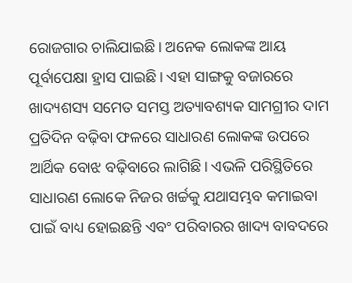ରୋଜଗାର ଚାଲିଯାଇଛି। ଅନେକ ଲୋକଙ୍କ ଆୟ ପୂର୍ବାପେକ୍ଷା ହ୍ରାସ ପାଇଛି। ଏହା ସାଙ୍ଗକୁ ବଜାରରେ ଖାଦ୍ୟଶସ୍ୟ ସମେତ ସମସ୍ତ ଅତ୍ୟାବଶ୍ୟକ ସାମଗ୍ରୀର ଦାମ ପ୍ରତିଦିନ ବଢ଼ିବା ଫଳରେ ସାଧାରଣ ଲୋକଙ୍କ ଉପରେ ଆର୍ଥିକ ବୋଝ ବଢ଼ିବାରେ ଲାଗିଛି। ଏଭଳି ପରିସ୍ଥିତିରେ ସାଧାରଣ ଲୋକେ ନିଜର ଖର୍ଚ୍ଚକୁ ଯଥାସମ୍ଭବ କମାଇବା ପାଇଁ ବାଧ୍ୟ ହୋଇଛନ୍ତି ଏବଂ ପରିବାରର ଖାଦ୍ୟ ବାବଦରେ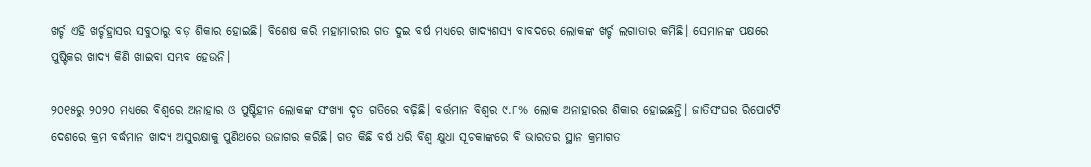ଖର୍ଚ୍ଚ ଏହି ଖର୍ଚ୍ଚହ୍ରାସର ସବୁଠାରୁ ବଡ଼ ଶିକାର ହୋଇଛି। ବିଶେଷ କରି ମହାମାରୀର ଗତ ଦୁଇ ବର୍ଷ ମଧ୍ୟରେ ଖାଦ୍ୟଶସ୍ୟ ବାବଦରେ ଲୋକଙ୍କ ଖର୍ଚ୍ଚ ଲଗାତାର କମିଛି। ସେମାନଙ୍କ ପକ୍ଷରେ ପୁଷ୍ଟିକର ଖାଦ୍ୟ କିଣି ଖାଇବା ସମ୍ଭବ ହେଉନି।

୨୦୧୫ରୁ ୨୦୨୦ ମଧ୍ୟରେ ବିଶ୍ୱରେ ଅନାହାର ଓ ପୁଷ୍ଟିହୀନ ଲୋକଙ୍କ ସଂଖ୍ୟା ଦୃତ ଗତିରେ ବଢ଼ିଛି। ବର୍ତ୍ତମାନ ବିଶ୍ୱର ୯.୮% ଲୋକ ଅନାହାରର ଶିକାର ହୋଇଛନ୍ତି। ଜାତିସଂଘର ରିପୋର୍ଟଟି ଦେଶରେ କ୍ରମ ବର୍ଦ୍ଧମାନ ଖାଦ୍ୟ ଅସୁରକ୍ଷାକୁ ପୁଣିଥରେ ଉଜାଗର କରିଛି। ଗତ କିଛି ବର୍ଷ ଧରି ବିଶ୍ୱ କ୍ଷୁଧା ସୂଚକାଙ୍କରେ ବି ଭାରତର ସ୍ଥାନ କ୍ରମାଗତ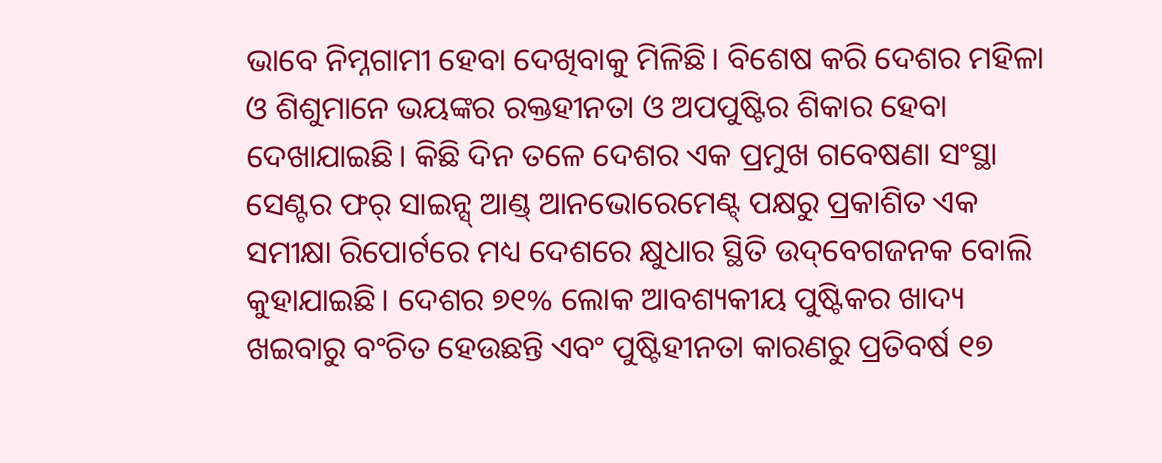ଭାବେ ନିମ୍ନଗାମୀ ହେବା ଦେଖିବାକୁ ମିଳିଛି। ବିଶେଷ କରି ଦେଶର ମହିଳା ଓ ଶିଶୁମାନେ ଭୟଙ୍କର ରକ୍ତହୀନତା ଓ ଅପପୁଷ୍ଟିର ଶିକାର ହେବା ଦେଖାଯାଇଛି। କିଛି ଦିନ ତଳେ ଦେଶର ଏକ ପ୍ରମୁଖ ଗବେଷଣା ସଂସ୍ଥା ସେଣ୍ଟର ଫର୍ ସାଇନ୍ସ୍ ଆଣ୍ଡ୍ ଆନଭୋରେମେଣ୍ଟ୍ ପକ୍ଷରୁ ପ୍ରକାଶିତ ଏକ ସମୀକ୍ଷା ରିପୋର୍ଟରେ ମଧ୍ୟ ଦେଶରେ କ୍ଷୁଧାର ସ୍ଥିତି ଉଦ୍‌ବେଗଜନକ ବୋଲି କୁହାଯାଇଛି। ଦେଶର ୭୧% ଲୋକ ଆବଶ୍ୟକୀୟ ପୁଷ୍ଟିକର ଖାଦ୍ୟ ଖଇବାରୁ ବଂଚିତ ହେଉଛନ୍ତି ଏବଂ ପୁଷ୍ଟିହୀନତା କାରଣରୁ ପ୍ରତିବର୍ଷ ୧୭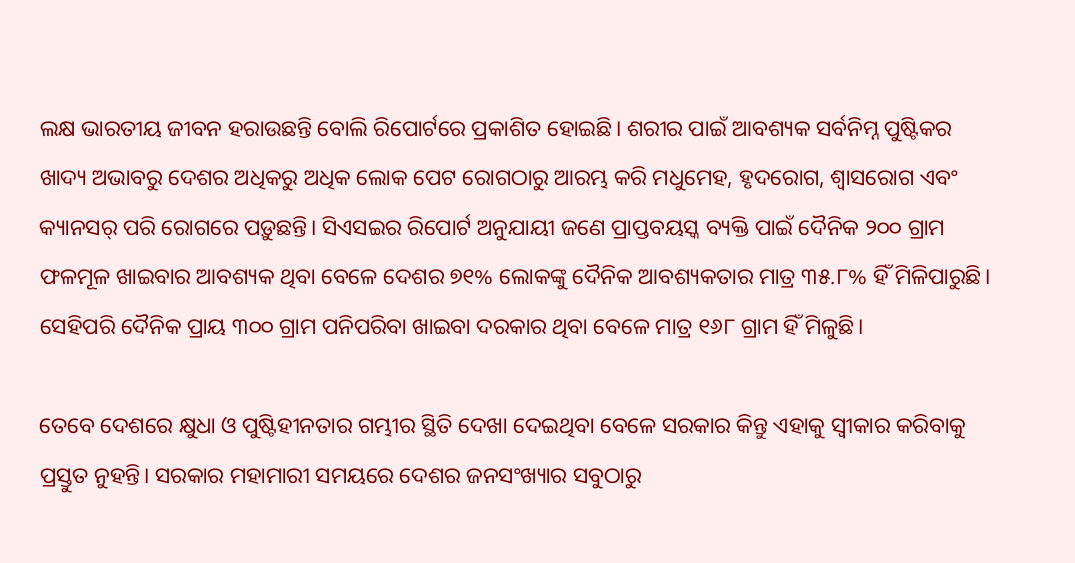ଲକ୍ଷ ଭାରତୀୟ ଜୀବନ ହରାଉଛନ୍ତି ବୋଲି ରିପୋର୍ଟରେ ପ୍ରକାଶିତ ହୋଇଛି। ଶରୀର ପାଇଁ ଆବଶ୍ୟକ ସର୍ବନିମ୍ନ ପୁଷ୍ଟିକର ଖାଦ୍ୟ ଅଭାବରୁ ଦେଶର ଅଧିକରୁ ଅଧିକ ଲୋକ ପେଟ ରୋଗଠାରୁ ଆରମ୍ଭ କରି ମଧୁମେହ, ହୃଦରୋଗ, ଶ୍ୱାସରୋଗ ଏବଂ କ୍ୟାନସର୍ ପରି ରୋଗରେ ପଡ଼ୁଛନ୍ତି। ସିଏସଇର ରିପୋର୍ଟ ଅନୁଯାୟୀ ଜଣେ ପ୍ରାପ୍ତବୟସ୍କ ବ୍ୟକ୍ତି ପାଇଁ ଦୈନିକ ୨୦୦ ଗ୍ରାମ ଫଳମୂଳ ଖାଇବାର ଆବଶ୍ୟକ ଥିବା ବେଳେ ଦେଶର ୭୧% ଲୋକଙ୍କୁ ଦୈନିକ ଆବଶ୍ୟକତାର ମାତ୍ର ୩୫.୮% ହିଁ ମିଳିପାରୁଛି। ସେହିପରି ଦୈନିକ ପ୍ରାୟ ୩୦୦ ଗ୍ରାମ ପନିପରିବା ଖାଇବା ଦରକାର ଥିବା ବେଳେ ମାତ୍ର ୧୬୮ ଗ୍ରାମ ହିଁ ମିଳୁଛି।

ତେବେ ଦେଶରେ କ୍ଷୁଧା ଓ ପୁଷ୍ଟିହୀନତାର ଗମ୍ଭୀର ସ୍ଥିତି ଦେଖା ଦେଇଥିବା ବେଳେ ସରକାର କିନ୍ତୁ ଏହାକୁ ସ୍ୱୀକାର କରିବାକୁ ପ୍ରସ୍ତୁତ ନୁହନ୍ତି। ସରକାର ମହାମାରୀ ସମୟରେ ଦେଶର ଜନସଂଖ୍ୟାର ସବୁଠାରୁ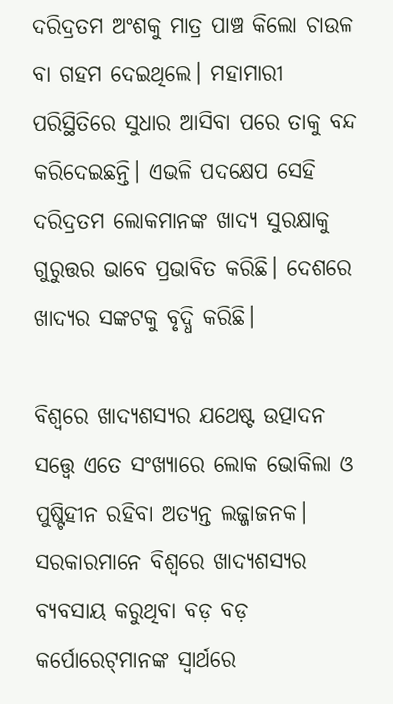ଦରିଦ୍ରତମ ଅଂଶକୁ ମାତ୍ର ପାଞ୍ଚ କିଲୋ ଚାଉଳ ବା ଗହମ ଦେଇଥିଲେ। ମହାମାରୀ ପରିସ୍ଥିତିରେ ସୁଧାର ଆସିବା ପରେ ତାକୁ ବନ୍ଦ କରିଦେଇଛନ୍ତି। ଏଭଳି ପଦକ୍ଷେପ ସେହି ଦରିଦ୍ରତମ ଲୋକମାନଙ୍କ ଖାଦ୍ୟ ସୁରକ୍ଷାକୁ ଗୁରୁତ୍ତର ଭାବେ ପ୍ରଭାବିତ କରିଛି। ଦେଶରେ ଖାଦ୍ୟର ସଙ୍କଟକୁ ବୃଦ୍ଧି କରିଛି।

ବିଶ୍ୱରେ ଖାଦ୍ୟଶସ୍ୟର ଯଥେଷ୍ଟ ଉତ୍ପାଦନ ସତ୍ତ୍ୱେ ଏତେ ସଂଖ୍ୟାରେ ଲୋକ ଭୋକିଲା ଓ ପୁଷ୍ଟିହୀନ ରହିବା ଅତ୍ୟନ୍ତ ଲଜ୍ଜାଜନକ। ସରକାରମାନେ ବିଶ୍ୱରେ ଖାଦ୍ୟଶସ୍ୟର ବ୍ୟବସାୟ କରୁଥିବା ବଡ଼ ବଡ଼ କର୍ପୋରେଟ୍‌ମାନଙ୍କ ସ୍ୱାର୍ଥରେ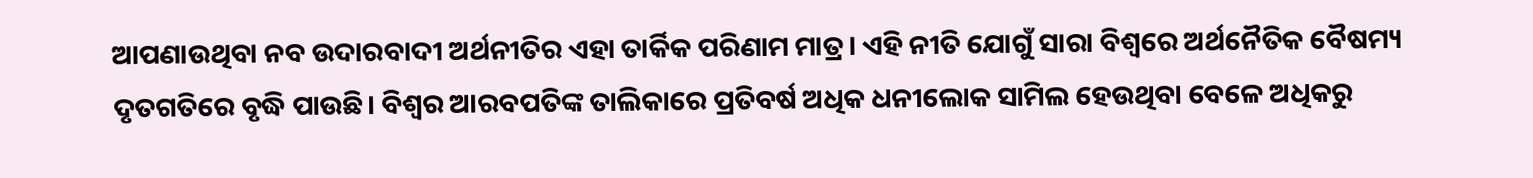ଆପଣାଉଥିବା ନବ ଉଦାରବାଦୀ ଅର୍ଥନୀତିର ଏହା ତାର୍କିକ ପରିଣାମ ମାତ୍ର। ଏହି ନୀତି ଯୋଗୁଁ ସାରା ବିଶ୍ୱରେ ଅର୍ଥନୈତିକ ବୈଷମ୍ୟ ଦୃତଗତିରେ ବୃଦ୍ଧି ପାଉଛି। ବିଶ୍ୱର ଆରବପତିଙ୍କ ତାଲିକାରେ ପ୍ରତିବର୍ଷ ଅଧିକ ଧନୀଲୋକ ସାମିଲ ହେଉଥିବା ବେଳେ ଅଧିକରୁ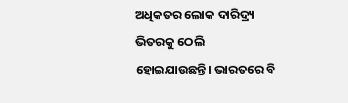ଅଧିକତର ଲୋକ ଦାରିଦ୍ର‌୍ୟ ଭିତରକୁ ଠେଲି ହୋଇଯାଉଛନ୍ତି। ଭାରତରେ ବି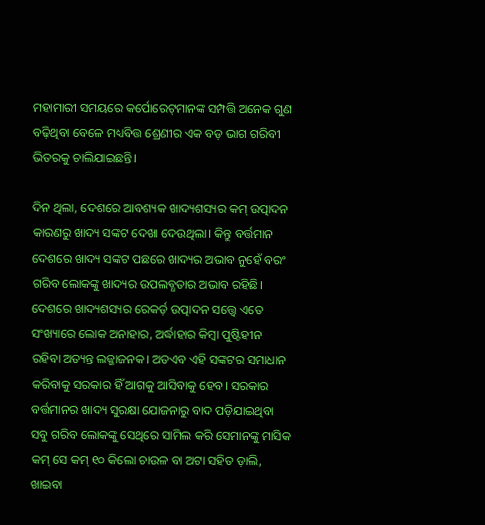ମହାମାରୀ ସମୟରେ କର୍ପୋରେଟ୍‌ମାନଙ୍କ ସମ୍ପତ୍ତି ଅନେକ ଗୁଣ ବଢ଼ିଥିବା ବେଳେ ମଧ୍ୟବିତ୍ତ ଶ୍ରେଣୀର ଏକ ବଡ଼ ଭାଗ ଗରିବୀ ଭିତରକୁ ଚାଲିଯାଇଛନ୍ତି।

ଦିନ ଥିଲା, ଦେଶରେ ଆବଶ୍ୟକ ଖାଦ୍ୟଶସ୍ୟର କମ୍ ଉତ୍ପାଦନ କାରଣରୁ ଖାଦ୍ୟ ସଙ୍କଟ ଦେଖା ଦେଉଥିଲା। କିନ୍ତୁ ବର୍ତ୍ତମାନ ଦେଶରେ ଖାଦ୍ୟ ସଙ୍କଟ ପଛରେ ଖାଦ୍ୟର ଅଭାବ ନୁହେଁ ବରଂ ଗରିବ ଲୋକଙ୍କୁ ଖାଦ୍ୟର ଉପଲବ୍ଧତାର ଅଭାବ ରହିଛି। ଦେଶରେ ଖାଦ୍ୟଶସ୍ୟର ରେକର୍ଡ଼ ଉତ୍ପାଦନ ସତ୍ତ୍ୱେ ଏତେ ସଂଖ୍ୟାରେ ଲୋକ ଅନାହାର, ଅର୍ଦ୍ଧାହାର କିମ୍ବା ପୁଷ୍ଟିହୀନ ରହିବା ଅତ୍ୟନ୍ତ ଲଜ୍ଜାଜନକ। ଅତଏବ ଏହି ସଙ୍କଟର ସମାଧାନ କରିବାକୁ ସରକାର ହିଁ ଆଗକୁ ଆସିବାକୁ ହେବ। ସରକାର ବର୍ତ୍ତମାନର ଖାଦ୍ୟ ସୁରକ୍ଷା ଯୋଜନାରୁ ବାଦ ପଡ଼ିଯାଇଥିବା ସବୁ ଗରିବ ଲୋକଙ୍କୁ ସେଥିରେ ସାମିଲ କରି ସେମାନଙ୍କୁ ମାସିକ କମ୍ ସେ କମ୍ ୧୦ କିଲୋ ଚାଉଳ ବା ଅଟା ସହିତ ଡ଼ାଲି, ଖାଇବା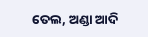ତେଲ, ଅଣ୍ଡା ଆଦି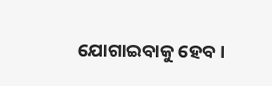ଯୋଗାଇବାକୁ ହେବ।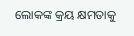ଲୋକଙ୍କ କ୍ରୟ କ୍ଷମତାକୁ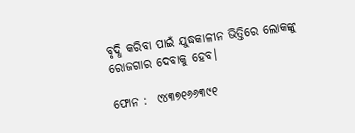ବୃଦ୍ଧି କରିବା ପାଇଁ ଯୁଦ୍ଧକାଳୀନ ଭିତ୍ତିରେ ଲୋକଙ୍କୁ ରୋଜଗାର ଦେବାକୁ ହେବ।

ଫୋନ :  ୯୪୩୭୧୬୬୩୯୧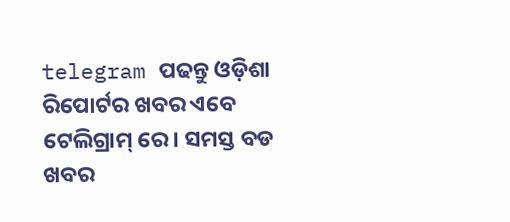telegram ପଢନ୍ତୁ ଓଡ଼ିଶା ରିପୋର୍ଟର ଖବର ଏବେ ଟେଲିଗ୍ରାମ୍ ରେ। ସମସ୍ତ ବଡ ଖବର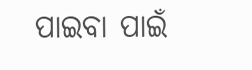ପାଇବା ପାଇଁ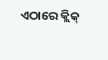ଏଠାରେ କ୍ଲିକ୍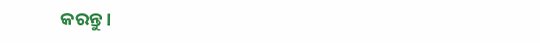କରନ୍ତୁ।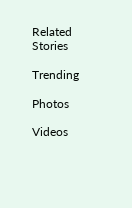Related Stories

Trending

Photos

Videos